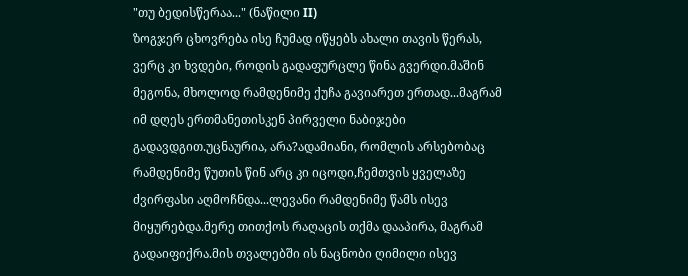"თუ ბედისწერაა..." (ნაწილი II)
ზოგჯერ ცხოვრება ისე ჩუმად იწყებს ახალი თავის წერას, ვერც კი ხვდები, როდის გადაფურცლე წინა გვერდი.მაშინ მეგონა, მხოლოდ რამდენიმე ქუჩა გავიარეთ ერთად...მაგრამ იმ დღეს ერთმანეთისკენ პირველი ნაბიჯები გადავდგით.უცნაურია, არა?ადამიანი, რომლის არსებობაც რამდენიმე წუთის წინ არც კი იცოდი,ჩემთვის ყველაზე ძვირფასი აღმოჩნდა...ლევანი რამდენიმე წამს ისევ მიყურებდა.მერე თითქოს რაღაცის თქმა დააპირა, მაგრამ გადაიფიქრა.მის თვალებში ის ნაცნობი ღიმილი ისევ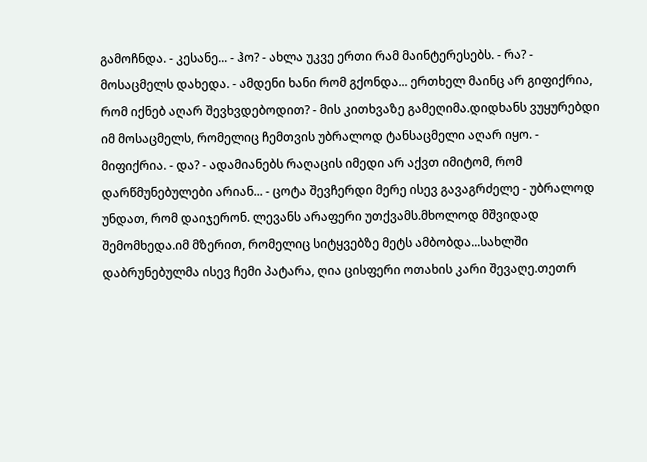გამოჩნდა. - კესანე... - ჰო? - ახლა უკვე ერთი რამ მაინტერესებს. - რა? - მოსაცმელს დახედა. - ამდენი ხანი რომ გქონდა... ერთხელ მაინც არ გიფიქრია, რომ იქნებ აღარ შევხვდებოდით? - მის კითხვაზე გამეღიმა.დიდხანს ვუყურებდი იმ მოსაცმელს, რომელიც ჩემთვის უბრალოდ ტანსაცმელი აღარ იყო. - მიფიქრია. - და? - ადამიანებს რაღაცის იმედი არ აქვთ იმიტომ, რომ დარწმუნებულები არიან... - ცოტა შევჩერდი მერე ისევ გავაგრძელე - უბრალოდ უნდათ, რომ დაიჯერონ. ლევანს არაფერი უთქვამს.მხოლოდ მშვიდად შემომხედა.იმ მზერით, რომელიც სიტყვებზე მეტს ამბობდა...სახლში დაბრუნებულმა ისევ ჩემი პატარა, ღია ცისფერი ოთახის კარი შევაღე.თეთრ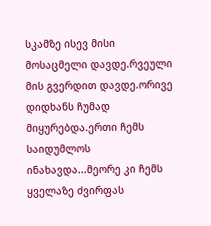სკამზე ისევ მისი მოსაცმელი დავდე.რვეული მის გვერდით დავდე.ორივე დიდხანს ჩუმად მიყურებდა.ერთი ჩემს საიდუმლოს ინახავდა...მეორე კი ჩემს ყველაზე ძვირფას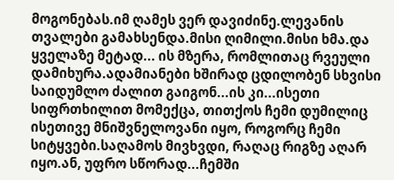მოგონებას.იმ ღამეს ვერ დავიძინე.ლევანის თვალები გამახსენდა.მისი ღიმილი.მისი ხმა.და ყველაზე მეტად... ის მზერა, რომლითაც რვეული დამიხურა.ადამიანები ხშირად ცდილობენ სხვისი საიდუმლო ძალით გაიგონ...ის კი...ისეთი სიფრთხილით მომექცა, თითქოს ჩემი დუმილიც ისეთივე მნიშვნელოვანი იყო, როგორც ჩემი სიტყვები.საღამოს მივხვდი, რაღაც რიგზე აღარ იყო.ან, უფრო სწორად...ჩემში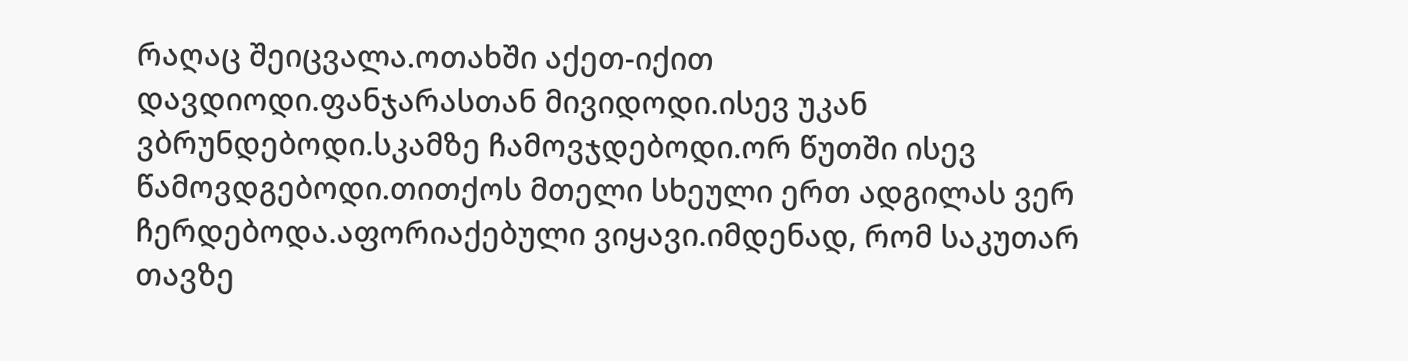რაღაც შეიცვალა.ოთახში აქეთ-იქით დავდიოდი.ფანჯარასთან მივიდოდი.ისევ უკან ვბრუნდებოდი.სკამზე ჩამოვჯდებოდი.ორ წუთში ისევ წამოვდგებოდი.თითქოს მთელი სხეული ერთ ადგილას ვერ ჩერდებოდა.აფორიაქებული ვიყავი.იმდენად, რომ საკუთარ თავზე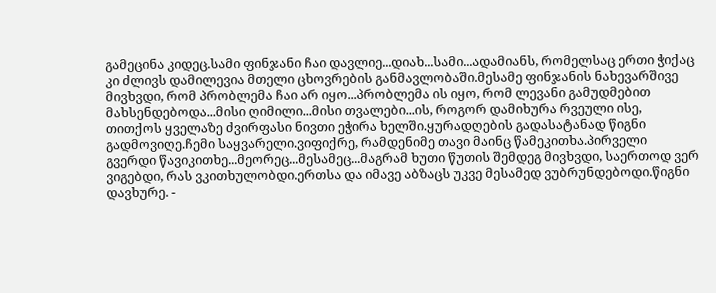გამეცინა კიდეც.სამი ფინჯანი ჩაი დავლიე...დიახ...სამი...ადამიანს, რომელსაც ერთი ჭიქაც კი ძლივს დამილევია მთელი ცხოვრების განმავლობაში.მესამე ფინჯანის ნახევარშივე მივხვდი, რომ პრობლემა ჩაი არ იყო...პრობლემა ის იყო, რომ ლევანი გამუდმებით მახსენდებოდა...მისი ღიმილი...მისი თვალები...ის, როგორ დამიხურა რვეული ისე, თითქოს ყველაზე ძვირფასი ნივთი ეჭირა ხელში.ყურადღების გადასატანად წიგნი გადმოვიღე.ჩემი საყვარელი.ვიფიქრე, რამდენიმე თავი მაინც წამეკითხა.პირველი გვერდი წავიკითხე...მეორეც...მესამეც...მაგრამ ხუთი წუთის შემდეგ მივხვდი, საერთოდ ვერ ვიგებდი, რას ვკითხულობდი.ერთსა და იმავე აბზაცს უკვე მესამედ ვუბრუნდებოდი.წიგნი დავხურე. -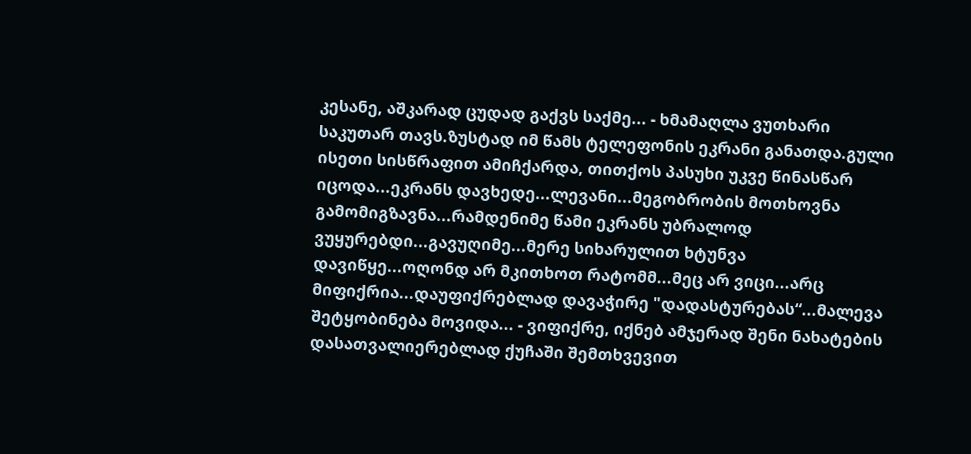კესანე, აშკარად ცუდად გაქვს საქმე... - ხმამაღლა ვუთხარი საკუთარ თავს.ზუსტად იმ წამს ტელეფონის ეკრანი განათდა.გული ისეთი სისწრაფით ამიჩქარდა, თითქოს პასუხი უკვე წინასწარ იცოდა...ეკრანს დავხედე...ლევანი...მეგობრობის მოთხოვნა გამომიგზავნა...რამდენიმე წამი ეკრანს უბრალოდ ვუყურებდი...გავუღიმე...მერე სიხარულით ხტუნვა დავიწყე...ოღონდ არ მკითხოთ რატომმ...მეც არ ვიცი...არც მიფიქრია...დაუფიქრებლად დავაჭირე "დადასტურებას“...მალევა შეტყობინება მოვიდა... - ვიფიქრე, იქნებ ამჯერად შენი ნახატების დასათვალიერებლად ქუჩაში შემთხვევით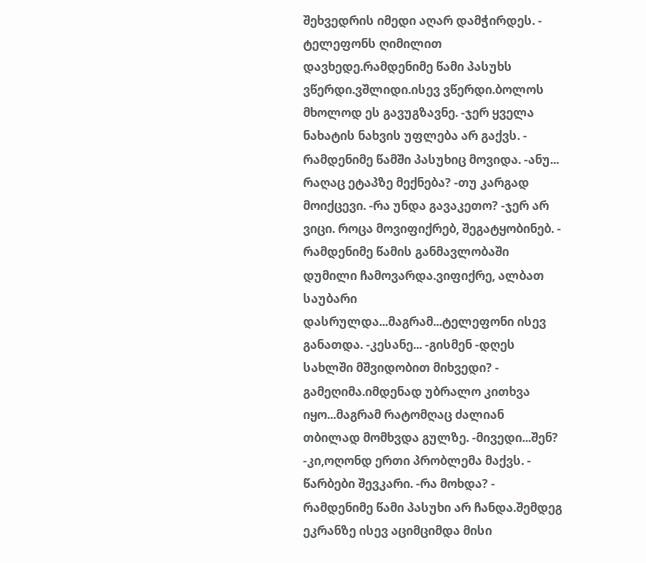შეხვედრის იმედი აღარ დამჭირდეს. - ტელეფონს ღიმილით დავხედე.რამდენიმე წამი პასუხს ვწერდი.ვშლიდი.ისევ ვწერდი.ბოლოს მხოლოდ ეს გავუგზავნე. -ჯერ ყველა ნახატის ნახვის უფლება არ გაქვს. - რამდენიმე წამში პასუხიც მოვიდა. -ანუ... რაღაც ეტაპზე მექნება? -თუ კარგად მოიქცევი. -რა უნდა გავაკეთო? -ჯერ არ ვიცი. როცა მოვიფიქრებ, შეგატყობინებ. - რამდენიმე წამის განმავლობაში დუმილი ჩამოვარდა.ვიფიქრე, ალბათ საუბარი დასრულდა...მაგრამ...ტელეფონი ისევ განათდა. -კესანე... -გისმენ -დღეს სახლში მშვიდობით მიხვედი? - გამეღიმა.იმდენად უბრალო კითხვა იყო...მაგრამ რატომღაც ძალიან თბილად მომხვდა გულზე. -მივედი...შენ? -კი,ოღონდ ერთი პრობლემა მაქვს. - წარბები შევკარი. -რა მოხდა? - რამდენიმე წამი პასუხი არ ჩანდა.შემდეგ ეკრანზე ისევ აციმციმდა მისი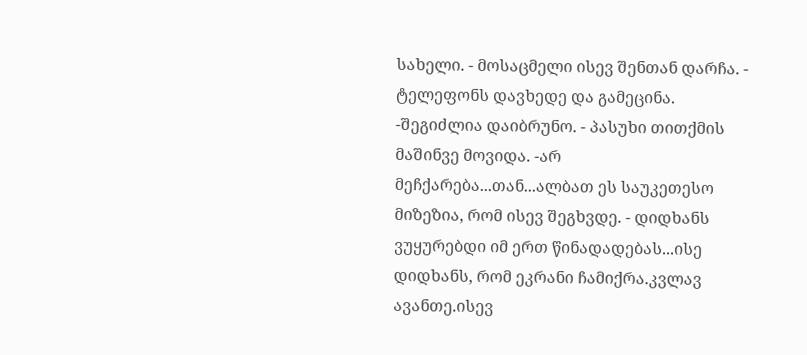სახელი. - მოსაცმელი ისევ შენთან დარჩა. - ტელეფონს დავხედე და გამეცინა. -შეგიძლია დაიბრუნო. - პასუხი თითქმის მაშინვე მოვიდა. -არ მეჩქარება...თან...ალბათ ეს საუკეთესო მიზეზია, რომ ისევ შეგხვდე. - დიდხანს ვუყურებდი იმ ერთ წინადადებას...ისე დიდხანს, რომ ეკრანი ჩამიქრა.კვლავ ავანთე.ისევ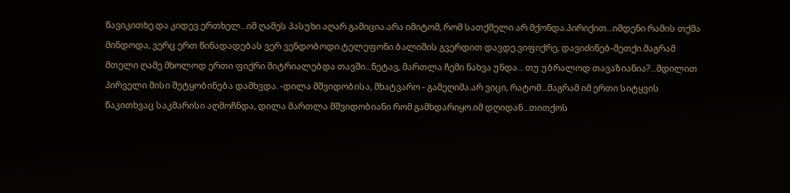წავიკითხე.და კიდევ ერთხელ...იმ ღამეს პასუხი აღარ გამიცია.არა იმიტომ, რომ სათქმელი არ მქონდა.პირიქით...იმდენი რამის თქმა მინდოდა, ვერც ერთ წინადადებას ვერ ვენდობოდი.ტელეფონი ბალიშის გვერდით დავდე.ვიფიქრე, დავიძინებ-მეთქი.მაგრამ მთელი ღამე მხოლოდ ერთი ფიქრი მიტრიალებდა თავში...ნეტავ, მართლა ჩემი ნახვა უნდა... თუ უბრალოდ თავაზიანია?...მდილით პირველი მისი შეტყობინება დამხვდა. -დილა მშვიდობისა, მხატვარო - გამეღიმა.არ ვიცი, რატომ...მაგრამ იმ ერთი სიტყვის წაკითხვაც საკმარისი აღმოჩნდა, დილა მართლა მშვიდობიანი რომ გამხდარიყო.იმ დღიდან...თითქოს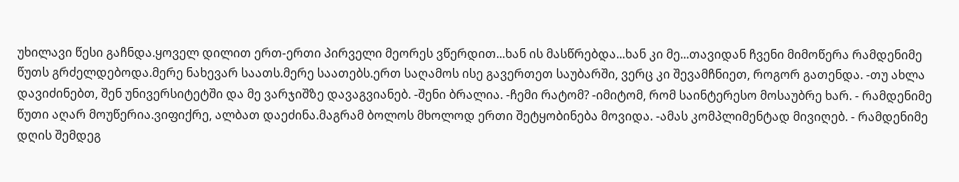უხილავი წესი გაჩნდა.ყოველ დილით ერთ-ერთი პირველი მეორეს ვწერდით...ხან ის მასწრებდა...ხან კი მე...თავიდან ჩვენი მიმოწერა რამდენიმე წუთს გრძელდებოდა.მერე ნახევარ საათს.მერე საათებს.ერთ საღამოს ისე გავერთეთ საუბარში, ვერც კი შევამჩნიეთ, როგორ გათენდა. -თუ ახლა დავიძინებთ, შენ უნივერსიტეტში და მე ვარჯიშზე დავაგვიანებ. -შენი ბრალია. -ჩემი რატომ? -იმიტომ, რომ საინტერესო მოსაუბრე ხარ. - რამდენიმე წუთი აღარ მოუწერია.ვიფიქრე, ალბათ დაეძინა.მაგრამ ბოლოს მხოლოდ ერთი შეტყობინება მოვიდა. -ამას კომპლიმენტად მივიღებ. - რამდენიმე დღის შემდეგ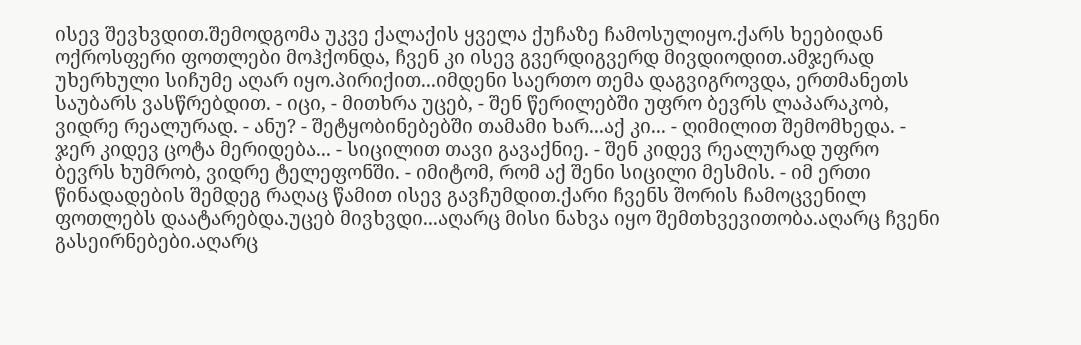ისევ შევხვდით.შემოდგომა უკვე ქალაქის ყველა ქუჩაზე ჩამოსულიყო.ქარს ხეებიდან ოქროსფერი ფოთლები მოჰქონდა, ჩვენ კი ისევ გვერდიგვერდ მივდიოდით.ამჯერად უხერხული სიჩუმე აღარ იყო.პირიქით...იმდენი საერთო თემა დაგვიგროვდა, ერთმანეთს საუბარს ვასწრებდით. - იცი, - მითხრა უცებ, - შენ წერილებში უფრო ბევრს ლაპარაკობ, ვიდრე რეალურად. - ანუ? - შეტყობინებებში თამამი ხარ...აქ კი... - ღიმილით შემომხედა. - ჯერ კიდევ ცოტა მერიდება... - სიცილით თავი გავაქნიე. - შენ კიდევ რეალურად უფრო ბევრს ხუმრობ, ვიდრე ტელეფონში. - იმიტომ, რომ აქ შენი სიცილი მესმის. - იმ ერთი წინადადების შემდეგ რაღაც წამით ისევ გავჩუმდით.ქარი ჩვენს შორის ჩამოცვენილ ფოთლებს დაატარებდა.უცებ მივხვდი...აღარც მისი ნახვა იყო შემთხვევითობა.აღარც ჩვენი გასეირნებები.აღარც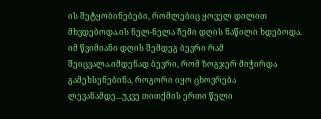ის შეტყობინებები, რომლებიც ყოველ დილით მხვდებოდა.ის ნელ-ნელა ჩემი დღის ნაწილი ხდებოდა. იმ წვიმიანი დღის შემდეგ ბევრი რამ შეიცვალა.იმდენად ბევრი, რომ ზოგჯერ მიჭირდა გამეხსენებინა, როგორი იყო ცხოვრება ლევანამდე...უკვე თითქმის ერთი წელი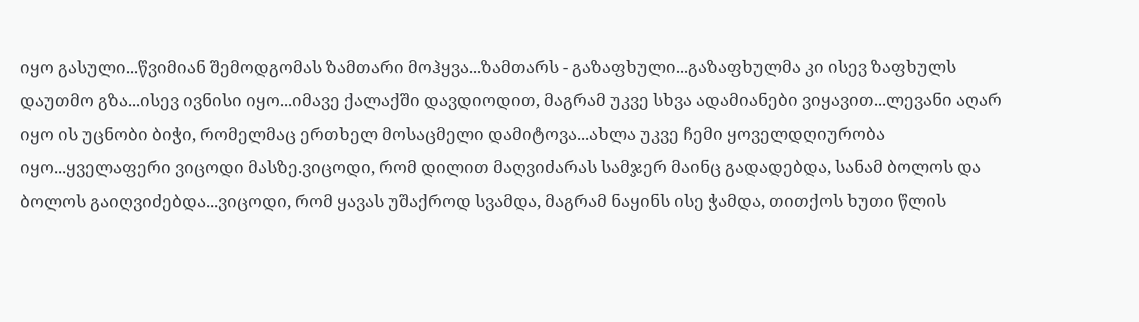იყო გასული...წვიმიან შემოდგომას ზამთარი მოჰყვა...ზამთარს - გაზაფხული...გაზაფხულმა კი ისევ ზაფხულს დაუთმო გზა...ისევ ივნისი იყო...იმავე ქალაქში დავდიოდით, მაგრამ უკვე სხვა ადამიანები ვიყავით...ლევანი აღარ იყო ის უცნობი ბიჭი, რომელმაც ერთხელ მოსაცმელი დამიტოვა...ახლა უკვე ჩემი ყოველდღიურობა იყო...ყველაფერი ვიცოდი მასზე.ვიცოდი, რომ დილით მაღვიძარას სამჯერ მაინც გადადებდა, სანამ ბოლოს და ბოლოს გაიღვიძებდა...ვიცოდი, რომ ყავას უშაქროდ სვამდა, მაგრამ ნაყინს ისე ჭამდა, თითქოს ხუთი წლის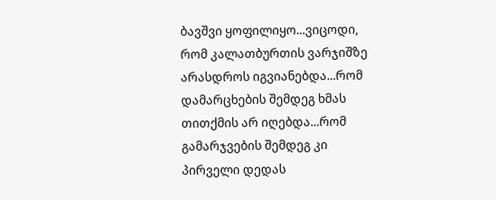ბავშვი ყოფილიყო...ვიცოდი, რომ კალათბურთის ვარჯიშზე არასდროს იგვიანებდა...რომ დამარცხების შემდეგ ხმას თითქმის არ იღებდა...რომ გამარჯვების შემდეგ კი პირველი დედას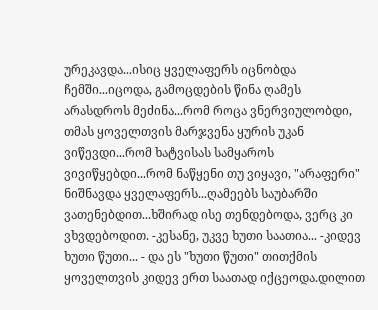ურეკავდა...ისიც ყველაფერს იცნობდა ჩემში...იცოდა, გამოცდების წინა ღამეს არასდროს მეძინა...რომ როცა ვნერვიულობდი, თმას ყოველთვის მარჯვენა ყურის უკან ვიწევდი...რომ ხატვისას სამყაროს ვივიწყებდი...რომ ნაწყენი თუ ვიყავი, "არაფერი" ნიშნავდა ყველაფერს...ღამეებს საუბარში ვათენებდით...ხშირად ისე თენდებოდა, ვერც კი ვხვდებოდით. -კესანე, უკვე ხუთი საათია... -კიდევ ხუთი წუთი... - და ეს "ხუთი წუთი" თითქმის ყოველთვის კიდევ ერთ საათად იქცეოდა.დილით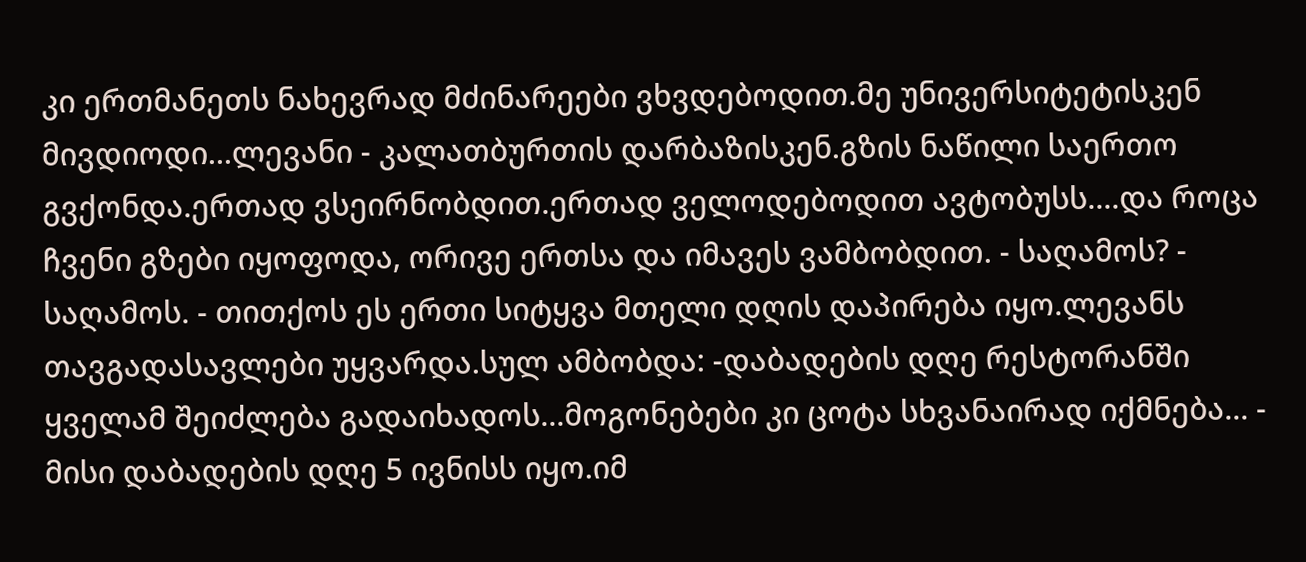კი ერთმანეთს ნახევრად მძინარეები ვხვდებოდით.მე უნივერსიტეტისკენ მივდიოდი...ლევანი - კალათბურთის დარბაზისკენ.გზის ნაწილი საერთო გვქონდა.ერთად ვსეირნობდით.ერთად ველოდებოდით ავტობუსს....და როცა ჩვენი გზები იყოფოდა, ორივე ერთსა და იმავეს ვამბობდით. - საღამოს? - საღამოს. - თითქოს ეს ერთი სიტყვა მთელი დღის დაპირება იყო.ლევანს თავგადასავლები უყვარდა.სულ ამბობდა: -დაბადების დღე რესტორანში ყველამ შეიძლება გადაიხადოს...მოგონებები კი ცოტა სხვანაირად იქმნება... - მისი დაბადების დღე 5 ივნისს იყო.იმ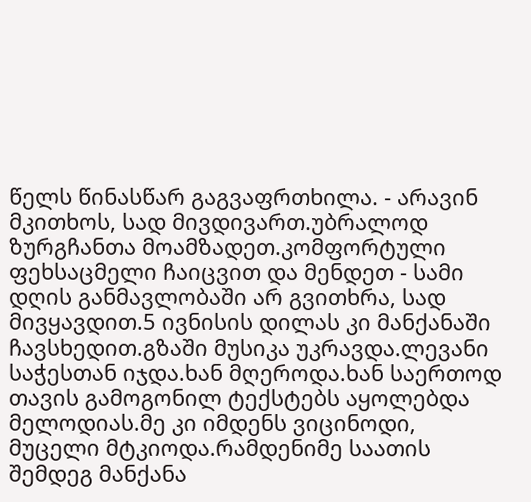წელს წინასწარ გაგვაფრთხილა. - არავინ მკითხოს, სად მივდივართ.უბრალოდ ზურგჩანთა მოამზადეთ.კომფორტული ფეხსაცმელი ჩაიცვით და მენდეთ - სამი დღის განმავლობაში არ გვითხრა, სად მივყავდით.5 ივნისის დილას კი მანქანაში ჩავსხედით.გზაში მუსიკა უკრავდა.ლევანი საჭესთან იჯდა.ხან მღეროდა.ხან საერთოდ თავის გამოგონილ ტექსტებს აყოლებდა მელოდიას.მე კი იმდენს ვიცინოდი, მუცელი მტკიოდა.რამდენიმე საათის შემდეგ მანქანა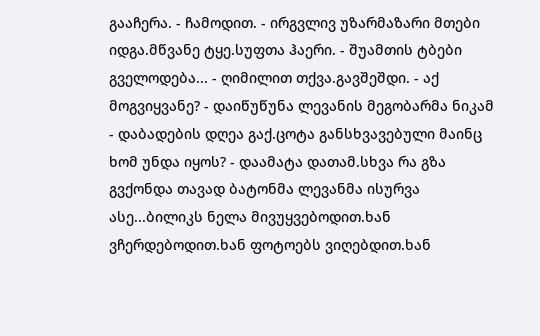გააჩერა. - ჩამოდით. - ირგვლივ უზარმაზარი მთები იდგა.მწვანე ტყე.სუფთა ჰაერი. - შუამთის ტბები გველოდება... - ღიმილით თქვა.გავშეშდი. - აქ მოგვიყვანე? - დაიწუწუნა ლევანის მეგობარმა ნიკამ - დაბადების დღეა გაქ.ცოტა განსხვავებული მაინც ხომ უნდა იყოს? - დაამატა დათამ.სხვა რა გზა გვქონდა თავად ბატონმა ლევანმა ისურვა ასე...ბილიკს ნელა მივუყვებოდით.ხან ვჩერდებოდით.ხან ფოტოებს ვიღებდით.ხან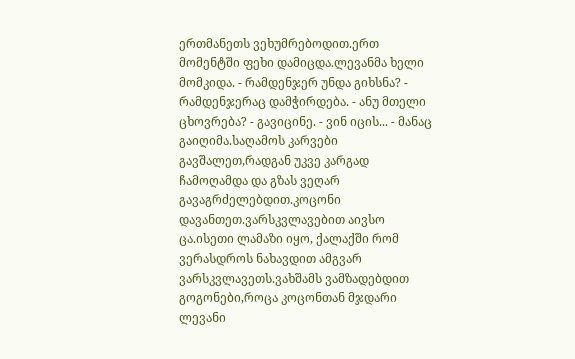ერთმანეთს ვეხუმრებოდით.ერთ მომენტში ფეხი დამიცდა.ლევანმა ხელი მომკიდა. - რამდენჯერ უნდა გიხსნა? - რამდენჯერაც დამჭირდება. - ანუ მთელი ცხოვრება? - გავიცინე. - ვინ იცის... - მანაც გაიღიმა.საღამოს კარვები გავშალეთ,რადგან უკვე კარგად ჩამოღამდა და გზას ვეღარ გავაგრძელებდით.კოცონი დავანთეთ.ვარსკვლავებით აივსო ცა.ისეთი ლამაზი იყო, ქალაქში რომ ვერასდროს ნახავდით ამგვარ ვარსკვლავეთს.ვახშამს ვამზადებდით გოგონები,როცა კოცონთან მჯდარი ლევანი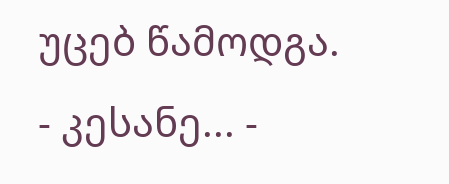უცებ წამოდგა. - კესანე... -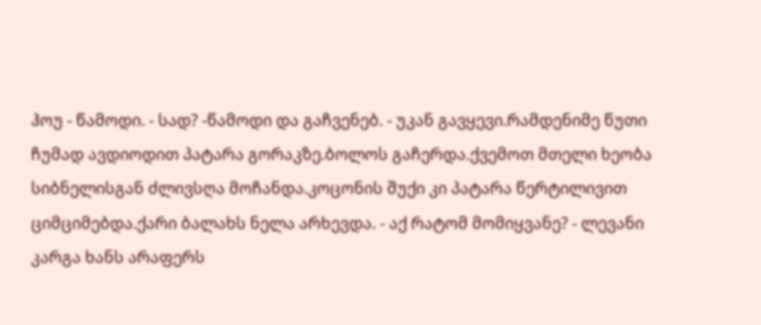ჰოუ - წამოდი. - სად? -წამოდი და გაჩვენებ. - უკან გავყევი.რამდენიმე წუთი ჩუმად ავდიოდით პატარა გორაკზე.ბოლოს გაჩერდა.ქვემოთ მთელი ხეობა სიბნელისგან ძლივსღა მოჩანდა.კოცონის შუქი კი პატარა წერტილივით ციმციმებდა.ქარი ბალახს ნელა არხევდა. - აქ რატომ მომიყვანე? - ლევანი კარგა ხანს არაფერს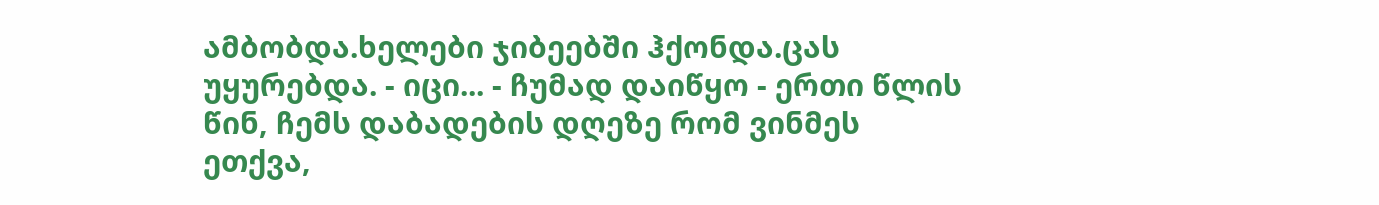ამბობდა.ხელები ჯიბეებში ჰქონდა.ცას უყურებდა. - იცი... - ჩუმად დაიწყო - ერთი წლის წინ, ჩემს დაბადების დღეზე რომ ვინმეს ეთქვა,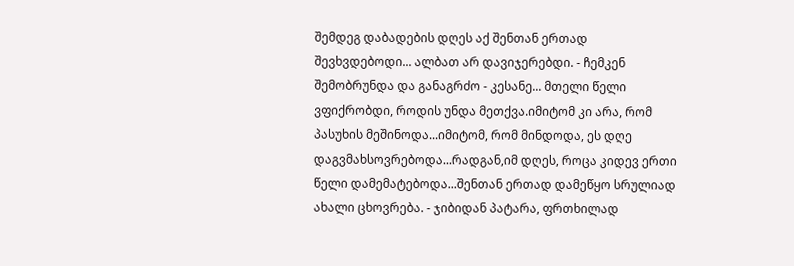შემდეგ დაბადების დღეს აქ შენთან ერთად შევხვდებოდი... ალბათ არ დავიჯერებდი. - ჩემკენ შემობრუნდა და განაგრძო - კესანე... მთელი წელი ვფიქრობდი, როდის უნდა მეთქვა.იმიტომ კი არა, რომ პასუხის მეშინოდა...იმიტომ, რომ მინდოდა, ეს დღე დაგვმახსოვრებოდა...რადგან,იმ დღეს, როცა კიდევ ერთი წელი დამემატებოდა...შენთან ერთად დამეწყო სრულიად ახალი ცხოვრება. - ჯიბიდან პატარა, ფრთხილად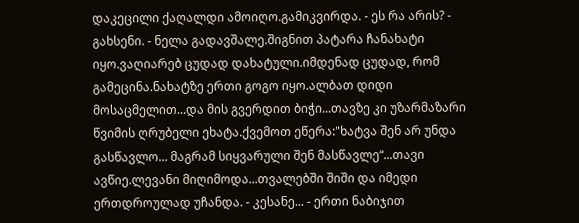დაკეცილი ქაღალდი ამოიღო.გამიკვირდა. - ეს რა არის? - გახსენი. - ნელა გადავშალე.შიგნით პატარა ჩანახატი იყო.ვაღიარებ ცუდად დახატული.იმდენად ცუდად, რომ გამეცინა.ნახატზე ერთი გოგო იყო.ალბათ დიდი მოსაცმელით...და მის გვერდით ბიჭი...თავზე კი უზარმაზარი წვიმის ღრუბელი ეხატა.ქვემოთ ეწერა:"ხატვა შენ არ უნდა გასწავლო... მაგრამ სიყვარული შენ მასწავლე“...თავი ავწიე.ლევანი მიღიმოდა...თვალებში შიში და იმედი ერთდროულად უჩანდა. - კესანე... - ერთი ნაბიჯით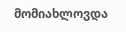მომიახლოვდა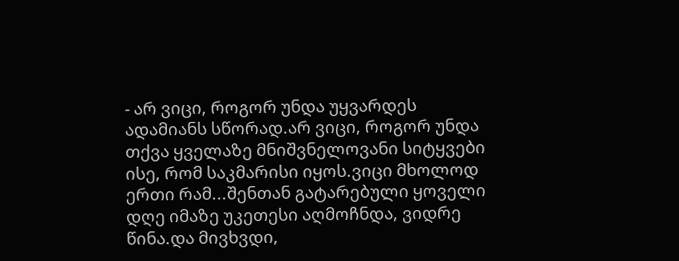- არ ვიცი, როგორ უნდა უყვარდეს ადამიანს სწორად.არ ვიცი, როგორ უნდა თქვა ყველაზე მნიშვნელოვანი სიტყვები ისე, რომ საკმარისი იყოს.ვიცი მხოლოდ ერთი რამ...შენთან გატარებული ყოველი დღე იმაზე უკეთესი აღმოჩნდა, ვიდრე წინა.და მივხვდი,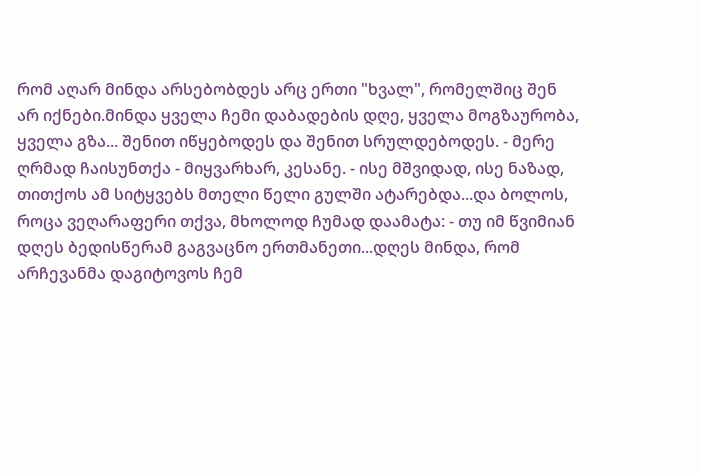რომ აღარ მინდა არსებობდეს არც ერთი "ხვალ", რომელშიც შენ არ იქნები.მინდა ყველა ჩემი დაბადების დღე, ყველა მოგზაურობა, ყველა გზა... შენით იწყებოდეს და შენით სრულდებოდეს. - მერე ღრმად ჩაისუნთქა - მიყვარხარ, კესანე. - ისე მშვიდად, ისე ნაზად, თითქოს ამ სიტყვებს მთელი წელი გულში ატარებდა...და ბოლოს, როცა ვეღარაფერი თქვა, მხოლოდ ჩუმად დაამატა: - თუ იმ წვიმიან დღეს ბედისწერამ გაგვაცნო ერთმანეთი...დღეს მინდა, რომ არჩევანმა დაგიტოვოს ჩემ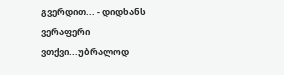გვერდით... - დიდხანს ვერაფერი ვთქვი...უბრალოდ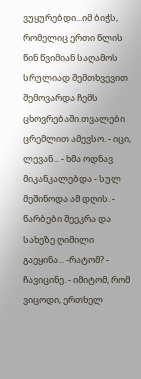ვუყურებდი...იმ ბიჭს, რომელიც ერთი წლის წინ წვიმიან საღამოს სრულიად შემთხვევით შემოვარდა ჩემს ცხოვრებაში.თვალები ცრემლით ამევსო. - იცი, ლევან... - ხმა ოდნავ მიკანკალებდა - სულ მეშინოდა ამ დღის. - წარბები შეეკრა და სახეზე ღიმილი გაეყინა... -რატომ? - ჩავიცინე. - იმიტომ, რომ ვიცოდი, ერთხელ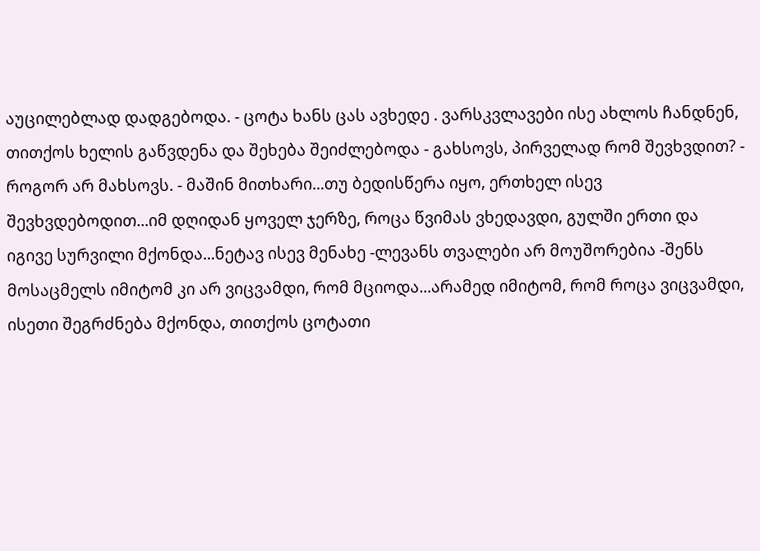აუცილებლად დადგებოდა. - ცოტა ხანს ცას ავხედე . ვარსკვლავები ისე ახლოს ჩანდნენ, თითქოს ხელის გაწვდენა და შეხება შეიძლებოდა - გახსოვს, პირველად რომ შევხვდით? - როგორ არ მახსოვს. - მაშინ მითხარი...თუ ბედისწერა იყო, ერთხელ ისევ შევხვდებოდით...იმ დღიდან ყოველ ჯერზე, როცა წვიმას ვხედავდი, გულში ერთი და იგივე სურვილი მქონდა...ნეტავ ისევ მენახე -ლევანს თვალები არ მოუშორებია -შენს მოსაცმელს იმიტომ კი არ ვიცვამდი, რომ მციოდა...არამედ იმიტომ, რომ როცა ვიცვამდი, ისეთი შეგრძნება მქონდა, თითქოს ცოტათი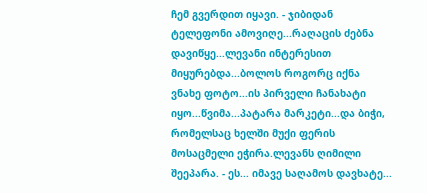ჩემ გვერდით იყავი. - ჯიბიდან ტელეფონი ამოვიღე...რაღაცის ძებნა დავიწყე...ლევანი ინტერესით მიყურებდა...ბოლოს როგორც იქნა ვნახე ფოტო...ის პირველი ჩანახატი იყო...წვიმა...პატარა მარკეტი...და ბიჭი, რომელსაც ხელში მუქი ფერის მოსაცმელი ეჭირა.ლევანს ღიმილი შეეპარა. - ეს... იმავე საღამოს დავხატე...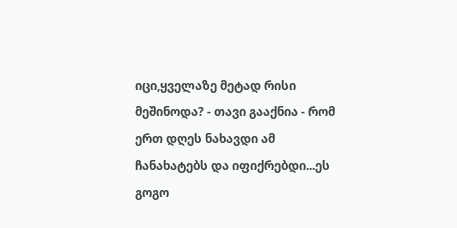იცი,ყველაზე მეტად რისი მეშინოდა? - თავი გააქნია - რომ ერთ დღეს ნახავდი ამ ჩანახატებს და იფიქრებდი...ეს გოგო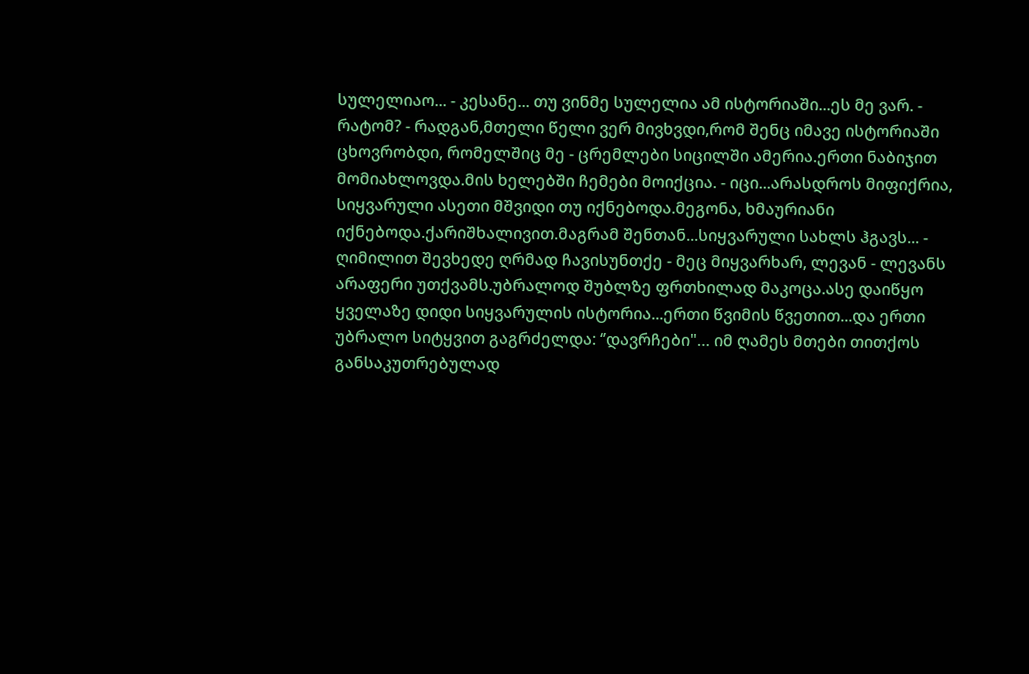სულელიაო... - კესანე... თუ ვინმე სულელია ამ ისტორიაში...ეს მე ვარ. - რატომ? - რადგან,მთელი წელი ვერ მივხვდი,რომ შენც იმავე ისტორიაში ცხოვრობდი, რომელშიც მე - ცრემლები სიცილში ამერია.ერთი ნაბიჯით მომიახლოვდა.მის ხელებში ჩემები მოიქცია. - იცი...არასდროს მიფიქრია, სიყვარული ასეთი მშვიდი თუ იქნებოდა.მეგონა, ხმაურიანი იქნებოდა.ქარიშხალივით.მაგრამ შენთან...სიყვარული სახლს ჰგავს... - ღიმილით შევხედე ღრმად ჩავისუნთქე - მეც მიყვარხარ, ლევან - ლევანს არაფერი უთქვამს.უბრალოდ შუბლზე ფრთხილად მაკოცა.ასე დაიწყო ყველაზე დიდი სიყვარულის ისტორია...ერთი წვიმის წვეთით...და ერთი უბრალო სიტყვით გაგრძელდა: ‘’დავრჩები"… იმ ღამეს მთები თითქოს განსაკუთრებულად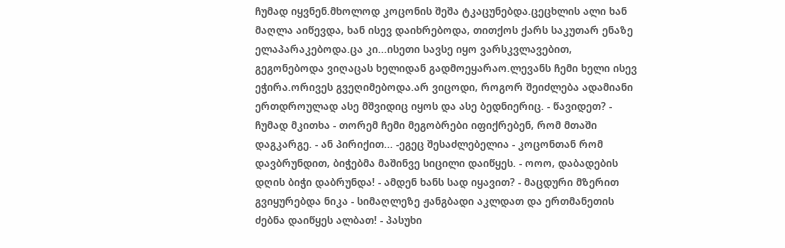ჩუმად იყვნენ.მხოლოდ კოცონის შეშა ტკაცუნებდა.ცეცხლის ალი ხან მაღლა აიწევდა, ხან ისევ დაიხრებოდა, თითქოს ქარს საკუთარ ენაზე ელაპარაკებოდა.ცა კი...ისეთი სავსე იყო ვარსკვლავებით, გეგონებოდა ვიღაცას ხელიდან გადმოეყარაო.ლევანს ჩემი ხელი ისევ ეჭირა.ორივეს გვეღიმებოდა.არ ვიცოდი, როგორ შეიძლება ადამიანი ერთდროულად ასე მშვიდიც იყოს და ასე ბედნიერიც. - წავიდეთ? - ჩუმად მკითხა - თორემ ჩემი მეგობრები იფიქრებენ, რომ მთაში დაგკარგე. - ან პირიქით... -ეგეც შესაძლებელია - კოცონთან რომ დავბრუნდით, ბიჭებმა მაშინვე სიცილი დაიწყეს. - ოოო, დაბადების დღის ბიჭი დაბრუნდა! - ამდენ ხანს სად იყავით? - მაცდური მზერით გვიყურებდა ნიკა - სიმაღლეზე ჟანგბადი აკლდათ და ერთმანეთის ძებნა დაიწყეს ალბათ! - პასუხი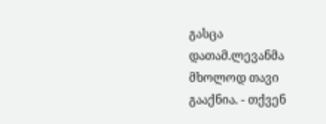გასცა დათამ.ლევანმა მხოლოდ თავი გააქნია. - თქვენ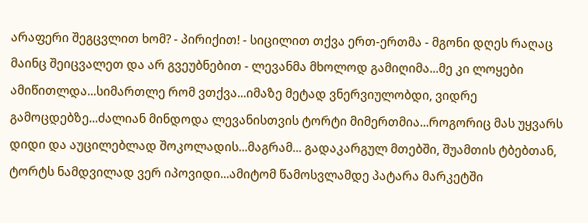არაფერი შეგცვლით ხომ? - პირიქით! - სიცილით თქვა ერთ-ერთმა - მგონი დღეს რაღაც მაინც შეიცვალეთ და არ გვეუბნებით - ლევანმა მხოლოდ გამიღიმა...მე კი ლოყები ამიწითლდა...სიმართლე რომ ვთქვა...იმაზე მეტად ვნერვიულობდი, ვიდრე გამოცდებზე...ძალიან მინდოდა ლევანისთვის ტორტი მიმერთმია...როგორიც მას უყვარს დიდი და აუცილებლად შოკოლადის...მაგრამ... გადაკარგულ მთებში, შუამთის ტბებთან, ტორტს ნამდვილად ვერ იპოვიდი...ამიტომ წამოსვლამდე პატარა მარკეტში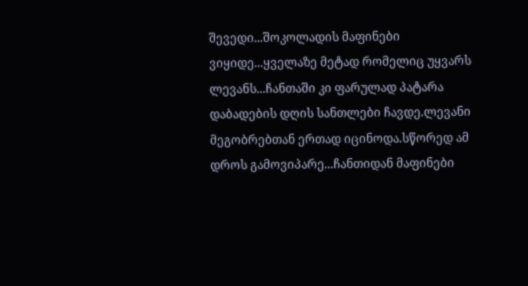შევედი...შოკოლადის მაფინები ვიყიდე...ყველაზე მეტად რომელიც უყვარს ლევანს...ჩანთაში კი ფარულად პატარა დაბადების დღის სანთლები ჩავდე.ლევანი მეგობრებთან ერთად იცინოდა.სწორედ ამ დროს გამოვიპარე...ჩანთიდან მაფინები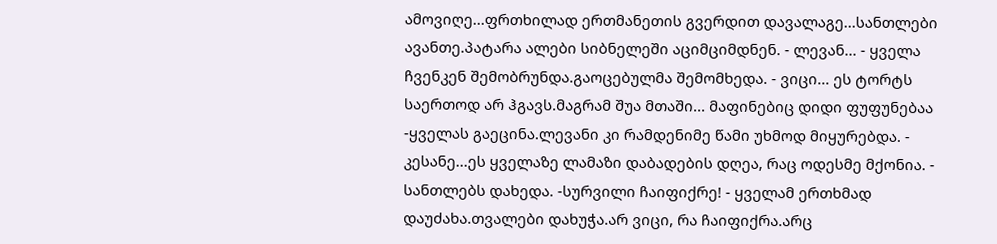ამოვიღე...ფრთხილად ერთმანეთის გვერდით დავალაგე...სანთლები ავანთე.პატარა ალები სიბნელეში აციმციმდნენ. - ლევან... - ყველა ჩვენკენ შემობრუნდა.გაოცებულმა შემომხედა. - ვიცი... ეს ტორტს საერთოდ არ ჰგავს.მაგრამ შუა მთაში... მაფინებიც დიდი ფუფუნებაა -ყველას გაეცინა.ლევანი კი რამდენიმე წამი უხმოდ მიყურებდა. - კესანე...ეს ყველაზე ლამაზი დაბადების დღეა, რაც ოდესმე მქონია. - სანთლებს დახედა. -სურვილი ჩაიფიქრე! - ყველამ ერთხმად დაუძახა.თვალები დახუჭა.არ ვიცი, რა ჩაიფიქრა.არც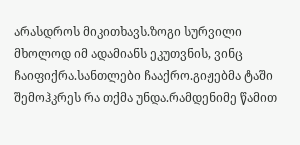არასდროს მიკითხავს.ზოგი სურვილი მხოლოდ იმ ადამიანს ეკუთვნის, ვინც ჩაიფიქრა.სანთლები ჩააქრო.გიჟებმა ტაში შემოჰკრეს რა თქმა უნდა.რამდენიმე წამით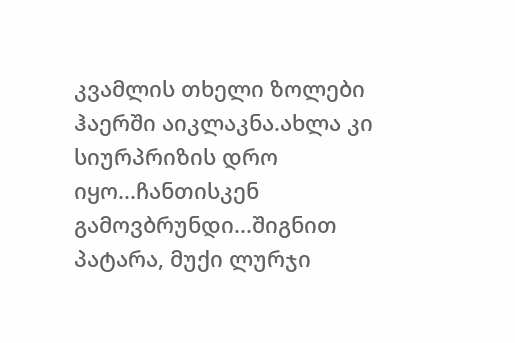კვამლის თხელი ზოლები ჰაერში აიკლაკნა.ახლა კი სიურპრიზის დრო იყო...ჩანთისკენ გამოვბრუნდი...შიგნით პატარა, მუქი ლურჯი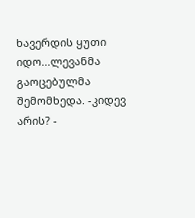ხავერდის ყუთი იდო...ლევანმა გაოცებულმა შემომხედა. -კიდევ არის? -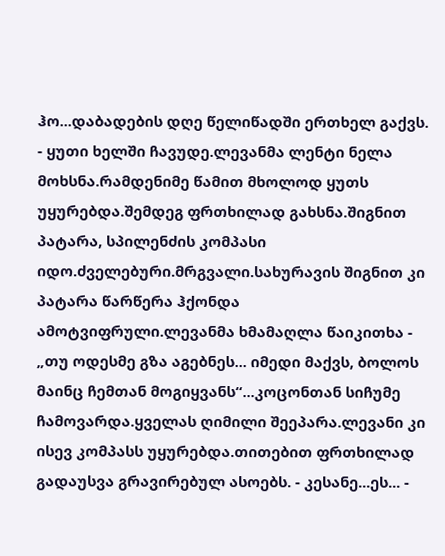ჰო...დაბადების დღე წელიწადში ერთხელ გაქვს. - ყუთი ხელში ჩავუდე.ლევანმა ლენტი ნელა მოხსნა.რამდენიმე წამით მხოლოდ ყუთს უყურებდა.შემდეგ ფრთხილად გახსნა.შიგნით პატარა, სპილენძის კომპასი იდო.ძველებური.მრგვალი.სახურავის შიგნით კი პატარა წარწერა ჰქონდა ამოტვიფრული.ლევანმა ხმამაღლა წაიკითხა - „თუ ოდესმე გზა აგებნეს... იმედი მაქვს, ბოლოს მაინც ჩემთან მოგიყვანს“...კოცონთან სიჩუმე ჩამოვარდა.ყველას ღიმილი შეეპარა.ლევანი კი ისევ კომპასს უყურებდა.თითებით ფრთხილად გადაუსვა გრავირებულ ასოებს. - კესანე...ეს... -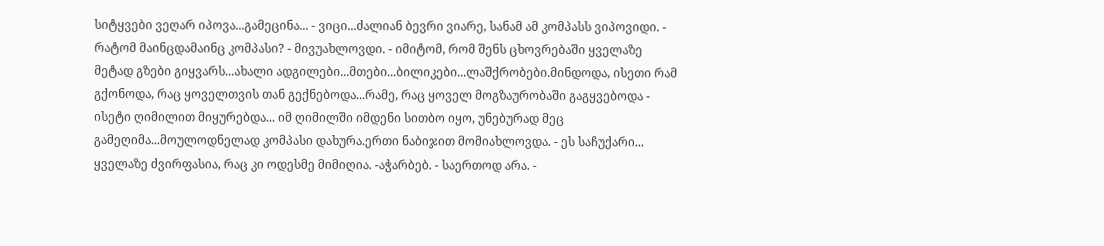სიტყვები ვეღარ იპოვა...გამეცინა... - ვიცი...ძალიან ბევრი ვიარე, სანამ ამ კომპასს ვიპოვიდი. - რატომ მაინცდამაინც კომპასი? - მივუახლოვდი. - იმიტომ, რომ შენს ცხოვრებაში ყველაზე მეტად გზები გიყვარს...ახალი ადგილები...მთები...ბილიკები...ლაშქრობები.მინდოდა, ისეთი რამ გქონოდა, რაც ყოველთვის თან გექნებოდა...რამე, რაც ყოველ მოგზაურობაში გაგყვებოდა - ისეტი ღიმილით მიყურებდა... იმ ღიმილში იმდენი სითბო იყო, უნებურად მეც გამეღიმა...მოულოდნელად კომპასი დახურა.ერთი ნაბიჯით მომიახლოვდა. - ეს საჩუქარი... ყველაზე ძვირფასია, რაც კი ოდესმე მიმიღია. -აჭარბებ. - საერთოდ არა. -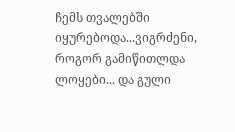ჩემს თვალებში იყურებოდა...ვიგრძენი, როგორ გამიწითლდა ლოყები... და გული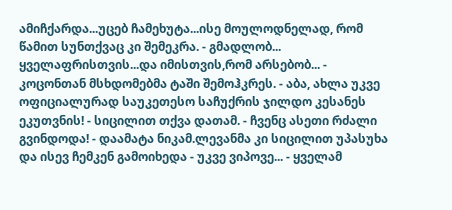ამიჩქარდა...უცებ ჩამეხუტა...ისე მოულოდნელად, რომ წამით სუნთქვაც კი შემეკრა. - გმადლობ... ყველაფრისთვის...და იმისთვის,რომ არსებობ... - კოცონთან მსხდომებმა ტაში შემოჰკრეს. - აბა, ახლა უკვე ოფიციალურად საუკეთესო საჩუქრის ჯილდო კესანეს ეკუთვნის! - სიცილით თქვა დათამ. - ჩვენც ასეთი რძალი გვინდოდა! - დაამატა ნიკამ.ლევანმა კი სიცილით უპასუხა და ისევ ჩემკენ გამოიხედა - უკვე ვიპოვე... - ყველამ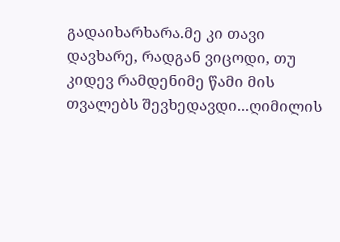გადაიხარხარა.მე კი თავი დავხარე, რადგან ვიცოდი, თუ კიდევ რამდენიმე წამი მის თვალებს შევხედავდი...ღიმილის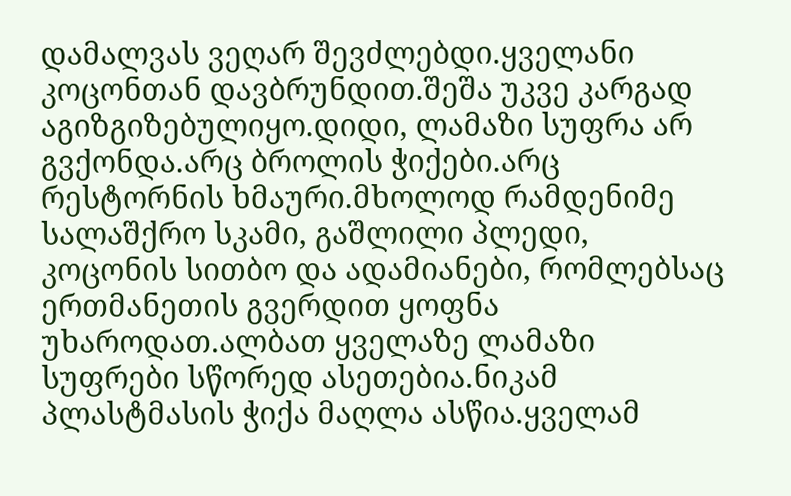დამალვას ვეღარ შევძლებდი.ყველანი კოცონთან დავბრუნდით.შეშა უკვე კარგად აგიზგიზებულიყო.დიდი, ლამაზი სუფრა არ გვქონდა.არც ბროლის ჭიქები.არც რესტორნის ხმაური.მხოლოდ რამდენიმე სალაშქრო სკამი, გაშლილი პლედი, კოცონის სითბო და ადამიანები, რომლებსაც ერთმანეთის გვერდით ყოფნა უხაროდათ.ალბათ ყველაზე ლამაზი სუფრები სწორედ ასეთებია.ნიკამ პლასტმასის ჭიქა მაღლა ასწია.ყველამ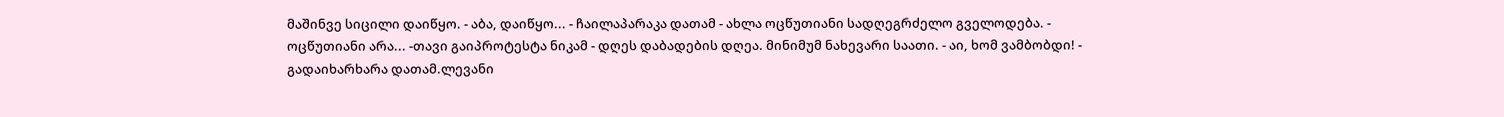მაშინვე სიცილი დაიწყო. - აბა, დაიწყო... - ჩაილაპარაკა დათამ - ახლა ოცწუთიანი სადღეგრძელო გველოდება. - ოცწუთიანი არა... -თავი გაიპროტესტა ნიკამ - დღეს დაბადების დღეა. მინიმუმ ნახევარი საათი. - აი, ხომ ვამბობდი! - გადაიხარხარა დათამ.ლევანი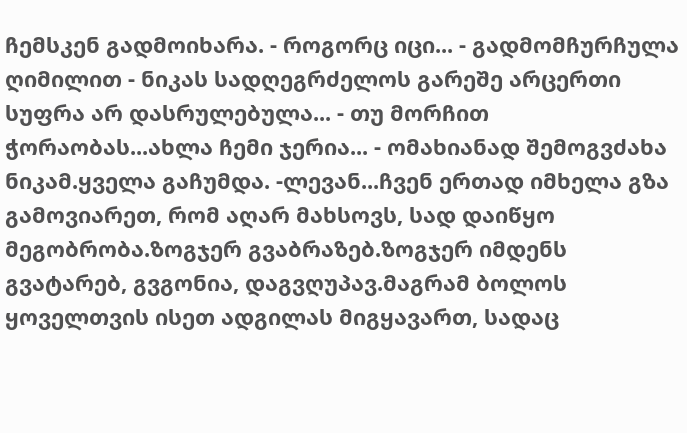ჩემსკენ გადმოიხარა. - როგორც იცი... - გადმომჩურჩულა ღიმილით - ნიკას სადღეგრძელოს გარეშე არცერთი სუფრა არ დასრულებულა... - თუ მორჩით ჭორაობას...ახლა ჩემი ჯერია... - ომახიანად შემოგვძახა ნიკამ.ყველა გაჩუმდა. -ლევან...ჩვენ ერთად იმხელა გზა გამოვიარეთ, რომ აღარ მახსოვს, სად დაიწყო მეგობრობა.ზოგჯერ გვაბრაზებ.ზოგჯერ იმდენს გვატარებ, გვგონია, დაგვღუპავ.მაგრამ ბოლოს ყოველთვის ისეთ ადგილას მიგყავართ, სადაც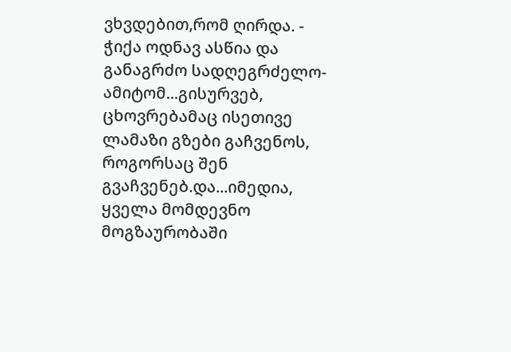ვხვდებით,რომ ღირდა. - ჭიქა ოდნავ ასწია და განაგრძო სადღეგრძელო- ამიტომ...გისურვებ, ცხოვრებამაც ისეთივე ლამაზი გზები გაჩვენოს, როგორსაც შენ გვაჩვენებ.და...იმედია, ყველა მომდევნო მოგზაურობაში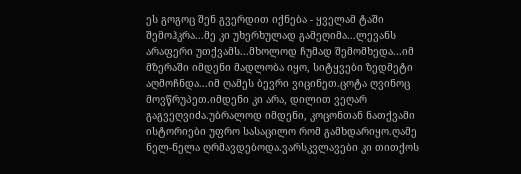ეს გოგოც შენ გვერდით იქნება - ყველამ ტაში შემოჰკრა...მე კი უხერხულად გამეღიმა...ლევანს არაფერი უთქვამს...მხოლოდ ჩუმად შემომხედა...იმ მზერაში იმდენი მადლობა იყო, სიტყვები ზედმეტი აღმოჩნდა...იმ ღამეს ბევრი ვიცინეთ.ცოტა ღვინოც მოვწრუპეთ.იმდენი კი არა, დილით ვეღარ გაგვეღვიძა.უბრალოდ იმდენი, კოცონთან ნათქვამი ისტორიები უფრო სასაცილო რომ გამხდარიყო.ღამე ნელ-ნელა ღრმავდებოდა.ვარსკვლავები კი თითქოს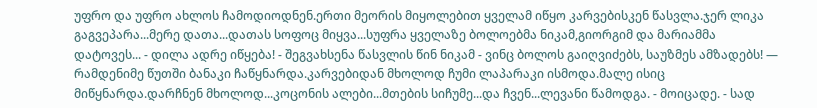უფრო და უფრო ახლოს ჩამოდიოდნენ.ერთი მეორის მიყოლებით ყველამ იწყო კარვებისკენ წასვლა.ჯერ ლიკა გაგვეპარა...მერე დათა...დათას სოფოც მიყვა...სუფრა ყველაზე ბოლოებმა ნიკამ,გიორგიმ და მარიამმა დატოვეს... - დილა ადრე იწყება! - შეგვახსენა წასვლის წინ ნიკამ - ვინც ბოლოს გაიღვიძებს, საუზმეს ამზადებს! — რამდენიმე წუთში ბანაკი ჩაწყნარდა.კარვებიდან მხოლოდ ჩუმი ლაპარაკი ისმოდა.მალე ისიც მიწყნარდა.დარჩნენ მხოლოდ...კოცონის ალები...მთების სიჩუმე...და ჩვენ...ლევანი წამოდგა. - მოიცადე. - სად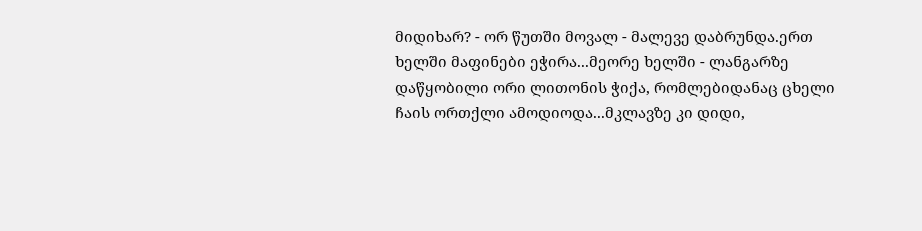მიდიხარ? - ორ წუთში მოვალ - მალევე დაბრუნდა.ერთ ხელში მაფინები ეჭირა...მეორე ხელში - ლანგარზე დაწყობილი ორი ლითონის ჭიქა, რომლებიდანაც ცხელი ჩაის ორთქლი ამოდიოდა...მკლავზე კი დიდი,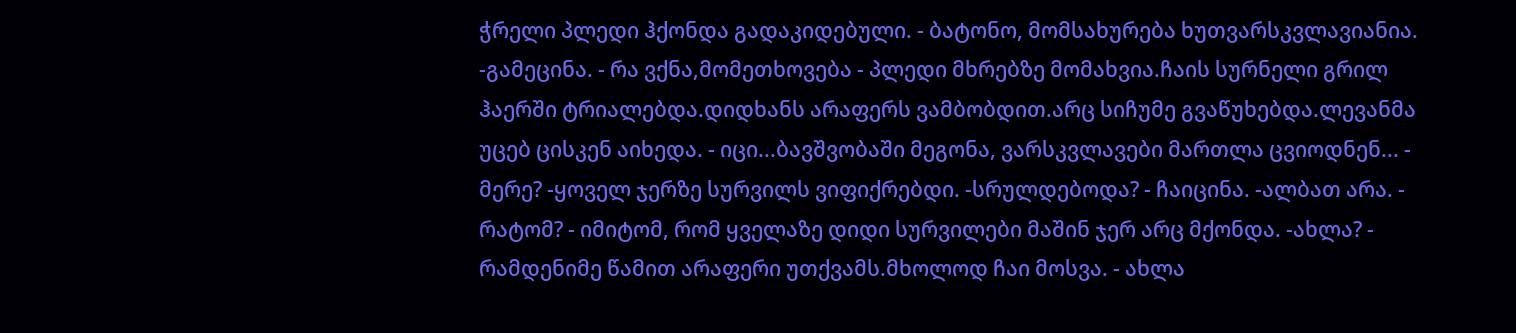ჭრელი პლედი ჰქონდა გადაკიდებული. - ბატონო, მომსახურება ხუთვარსკვლავიანია. -გამეცინა. - რა ვქნა,მომეთხოვება - პლედი მხრებზე მომახვია.ჩაის სურნელი გრილ ჰაერში ტრიალებდა.დიდხანს არაფერს ვამბობდით.არც სიჩუმე გვაწუხებდა.ლევანმა უცებ ცისკენ აიხედა. - იცი...ბავშვობაში მეგონა, ვარსკვლავები მართლა ცვიოდნენ... - მერე? -ყოველ ჯერზე სურვილს ვიფიქრებდი. -სრულდებოდა? - ჩაიცინა. -ალბათ არა. - რატომ? - იმიტომ, რომ ყველაზე დიდი სურვილები მაშინ ჯერ არც მქონდა. -ახლა? - რამდენიმე წამით არაფერი უთქვამს.მხოლოდ ჩაი მოსვა. - ახლა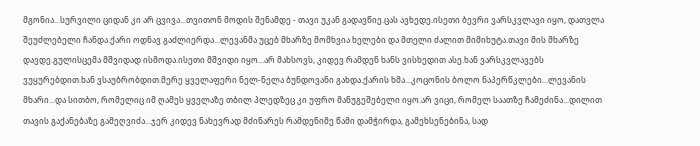მგონია...სურვილი ციდან კი არ ცვივა...თვითონ მოდის შენამდე - თავი უკან გადავწიე.ცას ავხედე.ისეთი ბევრი ვარსკვლავი იყო, დათვლა შეუძლებელი ჩანდა.ქარი ოდნავ გაძლიერდა...ლევანმა უცებ მხარზე მომხვია ხელები და მთელი ძალით მიმიხუტა.თავი მის მხარზე დავდე.გულისცემა მშვიდად ისმოდა.ისეთი მშვიდი იყო...არ მახსოვს, კიდევ რამდენ ხანს ვისხედით ასე.ხან ვარსკვლავებს ვუყურებდით.ხან ვსაუბრობდით.მერე ყველაფერი ნელ-ნელა ბუნდოვანი გახდა.ქარის ხმა...კოცონის ბოლო ნაპერწკლები...ლევანის მხარი...და სითბო, რომელიც იმ ღამეს ყველაზე თბილ პლედზეც კი უფრო მანუგეშებელი იყო.არ ვიცი, რომელ საათზე ჩამეძინა...დილით თავის გაქანებაზე გამეღვიძა...ჯერ კიდევ ნახევრად მძინარეს რამდენიმე წამი დამჭირდა, გამეხსენებინა, სად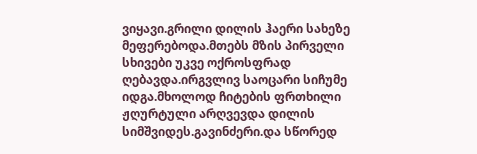ვიყავი.გრილი დილის ჰაერი სახეზე მეფერებოდა.მთებს მზის პირველი სხივები უკვე ოქროსფრად ღებავდა.ირგვლივ საოცარი სიჩუმე იდგა.მხოლოდ ჩიტების ფრთხილი ჟღურტული არღვევდა დილის სიმშვიდეს.გავინძერი.და სწორედ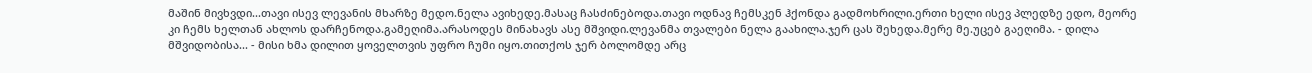მაშინ მივხვდი...თავი ისევ ლევანის მხარზე მედო.ნელა ავიხედე.მასაც ჩასძინებოდა.თავი ოდნავ ჩემსკენ ჰქონდა გადმოხრილი.ერთი ხელი ისევ პლედზე ედო, მეორე კი ჩემს ხელთან ახლოს დარჩენოდა.გამეღიმა.არასოდეს მინახავს ასე მშვიდი.ლევანმა თვალები ნელა გაახილა.ჯერ ცას შეხედა.მერე მე.უცებ გაეღიმა. - დილა მშვიდობისა... - მისი ხმა დილით ყოველთვის უფრო ჩუმი იყო.თითქოს ჯერ ბოლომდე არც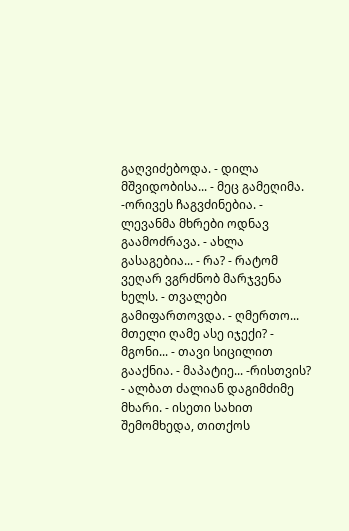გაღვიძებოდა. - დილა მშვიდობისა... - მეც გამეღიმა. -ორივეს ჩაგვძინებია. - ლევანმა მხრები ოდნავ გაამოძრავა. - ახლა გასაგებია... - რა? - რატომ ვეღარ ვგრძნობ მარჯვენა ხელს. - თვალები გამიფართოვდა. - ღმერთო... მთელი ღამე ასე იჯექი? - მგონი... - თავი სიცილით გააქნია. - მაპატიე... -რისთვის? - ალბათ ძალიან დაგიმძიმე მხარი. - ისეთი სახით შემომხედა, თითქოს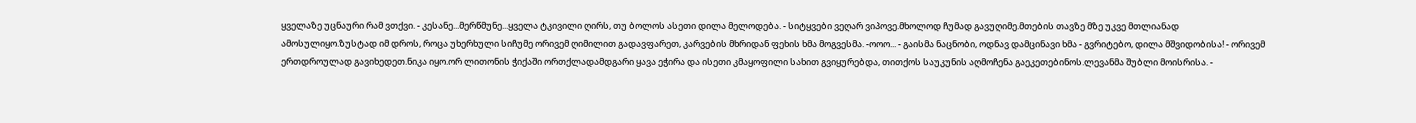ყველაზე უცნაური რამ ვთქვი. - კესანე...მერწმუნე...ყველა ტკივილი ღირს, თუ ბოლოს ასეთი დილა მელოდება. - სიტყვები ვეღარ ვიპოვე.მხოლოდ ჩუმად გავუღიმე.მთების თავზე მზე უკვე მთლიანად ამოსულიყო.ზუსტად იმ დროს, როცა უხერხული სიჩუმე ორივემ ღიმილით გადავფარეთ, კარვების მხრიდან ფეხის ხმა მოგვესმა. -ოოო... - გაისმა ნაცნობი, ოდნავ დამცინავი ხმა - გვრიტებო, დილა მშვიდობისა! - ორივემ ერთდროულად გავიხედეთ.ნიკა იყო.ორ ლითონის ჭიქაში ორთქლადამდგარი ყავა ეჭირა და ისეთი კმაყოფილი სახით გვიყურებდა, თითქოს საუკუნის აღმოჩენა გაეკეთებინოს.ლევანმა შუბლი მოისრისა. -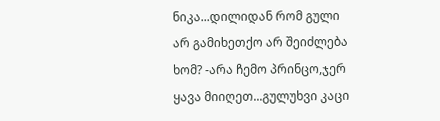ნიკა...დილიდან რომ გული არ გამიხეთქო არ შეიძლება ხომ? -არა ჩემო პრინცო,ჯერ ყავა მიიღეთ...გულუხვი კაცი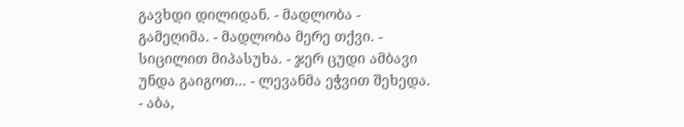გავხდი დილიდან. - მადლობა - გამეღიმა. - მადლობა მერე თქვი. - სიცილით მიპასუხა. - ჯერ ცუდი ამბავი უნდა გაიგოთ... - ლევანმა ეჭვით შეხედა. - აბა,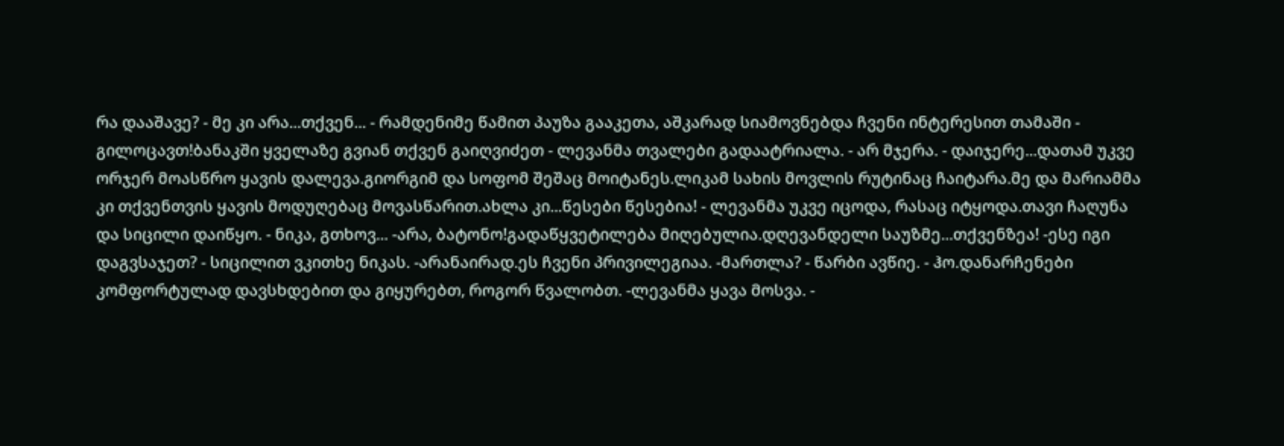რა დააშავე? - მე კი არა...თქვენ... - რამდენიმე წამით პაუზა გააკეთა, აშკარად სიამოვნებდა ჩვენი ინტერესით თამაში - გილოცავთ!ბანაკში ყველაზე გვიან თქვენ გაიღვიძეთ - ლევანმა თვალები გადაატრიალა. - არ მჯერა. - დაიჯერე...დათამ უკვე ორჯერ მოასწრო ყავის დალევა.გიორგიმ და სოფომ შეშაც მოიტანეს.ლიკამ სახის მოვლის რუტინაც ჩაიტარა.მე და მარიამმა კი თქვენთვის ყავის მოდუღებაც მოვასწარით.ახლა კი...წესები წესებია! - ლევანმა უკვე იცოდა, რასაც იტყოდა.თავი ჩაღუნა და სიცილი დაიწყო. - ნიკა, გთხოვ... -არა, ბატონო!გადაწყვეტილება მიღებულია.დღევანდელი საუზმე...თქვენზეა! -ესე იგი დაგვსაჯეთ? - სიცილით ვკითხე ნიკას. -არანაირად.ეს ჩვენი პრივილეგიაა. -მართლა? - წარბი ავწიე. - ჰო.დანარჩენები კომფორტულად დავსხდებით და გიყურებთ, როგორ წვალობთ. -ლევანმა ყავა მოსვა. -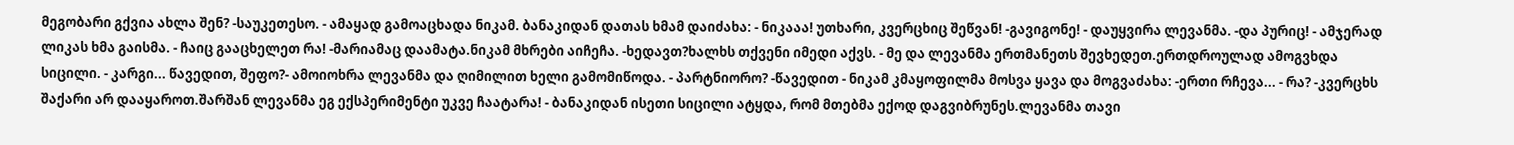მეგობარი გქვია ახლა შენ? -საუკეთესო. - ამაყად გამოაცხადა ნიკამ. ბანაკიდან დათას ხმამ დაიძახა: - ნიკააა! უთხარი, კვერცხიც შეწვან! -გავიგონე! - დაუყვირა ლევანმა. -და პურიც! - ამჯერად ლიკას ხმა გაისმა. - ჩაიც გააცხელეთ რა! -მარიამაც დაამატა.ნიკამ მხრები აიჩეჩა. -ხედავთ?ხალხს თქვენი იმედი აქვს. - მე და ლევანმა ერთმანეთს შევხედეთ.ერთდროულად ამოგვხდა სიცილი. - კარგი... წავედით, შეფო?- ამოიოხრა ლევანმა და ღიმილით ხელი გამომიწოდა. - პარტნიორო? -წავედით - ნიკამ კმაყოფილმა მოსვა ყავა და მოგვაძახა: -ერთი რჩევა... - რა? -კვერცხს შაქარი არ დააყაროთ.შარშან ლევანმა ეგ ექსპერიმენტი უკვე ჩაატარა! - ბანაკიდან ისეთი სიცილი ატყდა, რომ მთებმა ექოდ დაგვიბრუნეს.ლევანმა თავი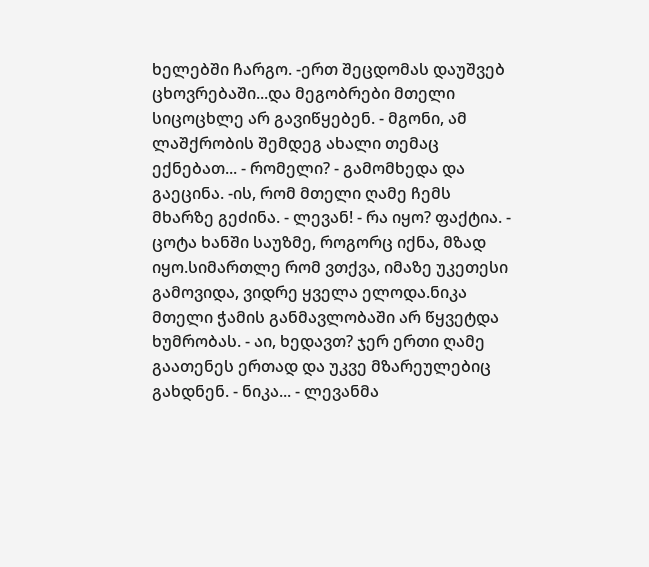ხელებში ჩარგო. -ერთ შეცდომას დაუშვებ ცხოვრებაში...და მეგობრები მთელი სიცოცხლე არ გავიწყებენ. - მგონი, ამ ლაშქრობის შემდეგ ახალი თემაც ექნებათ... - რომელი? - გამომხედა და გაეცინა. -ის, რომ მთელი ღამე ჩემს მხარზე გეძინა. - ლევან! - რა იყო? ფაქტია. - ცოტა ხანში საუზმე, როგორც იქნა, მზად იყო.სიმართლე რომ ვთქვა, იმაზე უკეთესი გამოვიდა, ვიდრე ყველა ელოდა.ნიკა მთელი ჭამის განმავლობაში არ წყვეტდა ხუმრობას. - აი, ხედავთ? ჯერ ერთი ღამე გაათენეს ერთად და უკვე მზარეულებიც გახდნენ. - ნიკა... - ლევანმა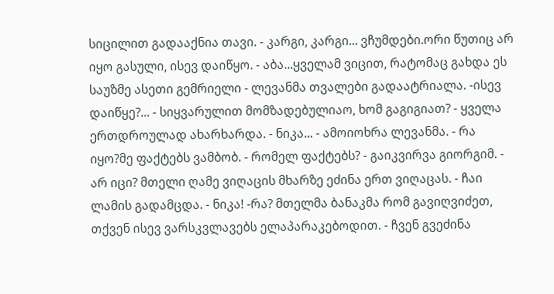სიცილით გადააქნია თავი. - კარგი, კარგი... ვჩუმდები.ორი წუთიც არ იყო გასული, ისევ დაიწყო. - აბა...ყველამ ვიცით, რატომაც გახდა ეს საუზმე ასეთი გემრიელი - ლევანმა თვალები გადაატრიალა. -ისევ დაიწყე?... - სიყვარულით მომზადებულიაო, ხომ გაგიგიათ? - ყველა ერთდროულად ახარხარდა. - ნიკა... - ამოიოხრა ლევანმა. - რა იყო?მე ფაქტებს ვამბობ. - რომელ ფაქტებს? - გაიკვირვა გიორგიმ. - არ იცი? მთელი ღამე ვიღაცის მხარზე ეძინა ერთ ვიღაცას. - ჩაი ლამის გადამცდა. - ნიკა! -რა? მთელმა ბანაკმა რომ გავიღვიძეთ, თქვენ ისევ ვარსკვლავებს ელაპარაკებოდით. - ჩვენ გვეძინა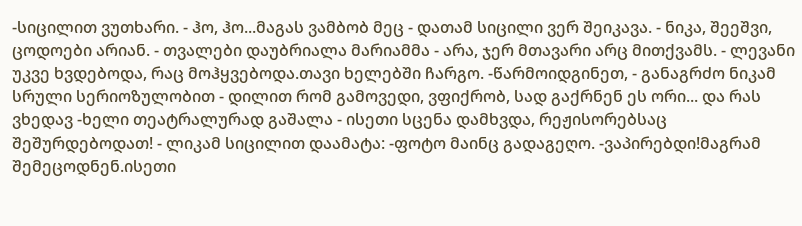-სიცილით ვუთხარი. - ჰო, ჰო...მაგას ვამბობ მეც - დათამ სიცილი ვერ შეიკავა. - ნიკა, შეეშვი, ცოდოები არიან. - თვალები დაუბრიალა მარიამმა - არა, ჯერ მთავარი არც მითქვამს. - ლევანი უკვე ხვდებოდა, რაც მოჰყვებოდა.თავი ხელებში ჩარგო. -წარმოიდგინეთ, - განაგრძო ნიკამ სრული სერიოზულობით - დილით რომ გამოვედი, ვფიქრობ, სად გაქრნენ ეს ორი... და რას ვხედავ -ხელი თეატრალურად გაშალა - ისეთი სცენა დამხვდა, რეჟისორებსაც შეშურდებოდათ! - ლიკამ სიცილით დაამატა: -ფოტო მაინც გადაგეღო. -ვაპირებდი!მაგრამ შემეცოდნენ.ისეთი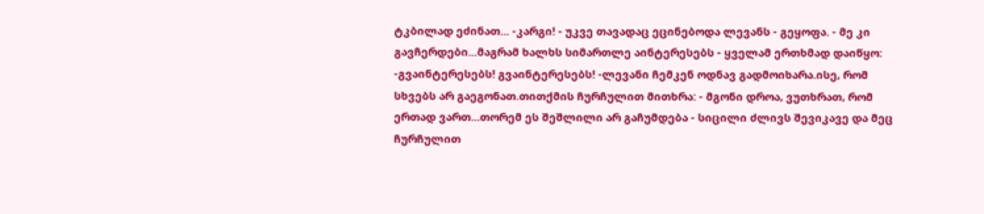ტკბილად ეძინათ... -კარგი! - უკვე თავადაც ეცინებოდა ლევანს - გეყოფა. - მე კი გავჩერდები...მაგრამ ხალხს სიმართლე აინტერესებს - ყველამ ერთხმად დაიწყო: -გვაინტერესებს! გვაინტერესებს! -ლევანი ჩემკენ ოდნავ გადმოიხარა.ისე, რომ სხვებს არ გაეგონათ.თითქმის ჩურჩულით მითხრა: - მგონი დროა, ვუთხრათ, რომ ერთად ვართ...თორემ ეს შეშლილი არ გაჩუმდება - სიცილი ძლივს შევიკავე და მეც ჩურჩულით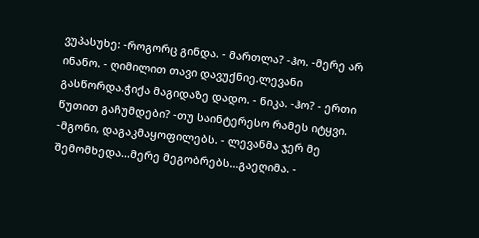ვუპასუხე: -როგორც გინდა. - მართლა? -ჰო. -მერე არ ინანო. - ღიმილით თავი დავუქნიე.ლევანი გასწორდა.ჭიქა მაგიდაზე დადო. - ნიკა. -ჰო? - ერთი წუთით გაჩუმდები? -თუ საინტერესო რამეს იტყვი. -მგონი, დაგაკმაყოფილებს. - ლევანმა ჯერ მე შემომხედა...მერე მეგობრებს...გაეღიმა. -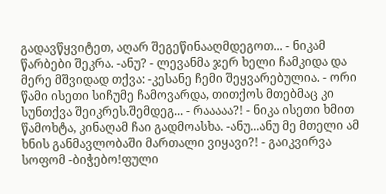გადავწყვიტეთ, აღარ შეგეწინააღმდეგოთ... - ნიკამ წარბები შეკრა. -ანუ? - ლევანმა ჯერ ხელი ჩამკიდა და მერე მშვიდად თქვა: -კესანე ჩემი შეყვარებულია. - ორი წამი ისეთი სიჩუმე ჩამოვარდა, თითქოს მთებმაც კი სუნთქვა შეიკრეს.შემდეგ... - რააააა?! - ნიკა ისეთი ხმით წამოხტა, კინაღამ ჩაი გადმოასხა. -ანუ...ანუ მე მთელი ამ ხნის განმავლობაში მართალი ვიყავი?! - გაიკვირვა სოფომ -ბიჭებო!ფული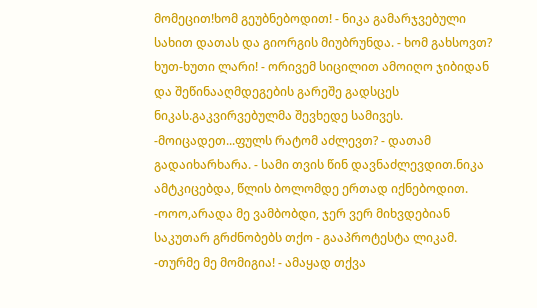მომეცით!ხომ გეუბნებოდით! - ნიკა გამარჯვებული სახით დათას და გიორგის მიუბრუნდა. - ხომ გახსოვთ? ხუთ-ხუთი ლარი! - ორივემ სიცილით ამოიღო ჯიბიდან და შეწინააღმდეგების გარეშე გადსცეს ნიკას.გაკვირვებულმა შევხედე სამივეს. -მოიცადეთ...ფულს რატომ აძლევთ? - დათამ გადაიხარხარა. - სამი თვის წინ დავნაძლევდით.ნიკა ამტკიცებდა, წლის ბოლომდე ერთად იქნებოდით. -ოოო,არადა მე ვამბობდი, ჯერ ვერ მიხვდებიან საკუთარ გრძნობებს თქო - გააპროტესტა ლიკამ. -თურმე მე მომიგია! - ამაყად თქვა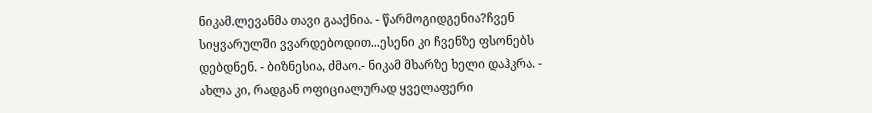ნიკამ.ლევანმა თავი გააქნია. - წარმოგიდგენია?ჩვენ სიყვარულში ვვარდებოდით...ესენი კი ჩვენზე ფსონებს დებდნენ. - ბიზნესია, ძმაო.- ნიკამ მხარზე ხელი დაჰკრა. - ახლა კი, რადგან ოფიციალურად ყველაფერი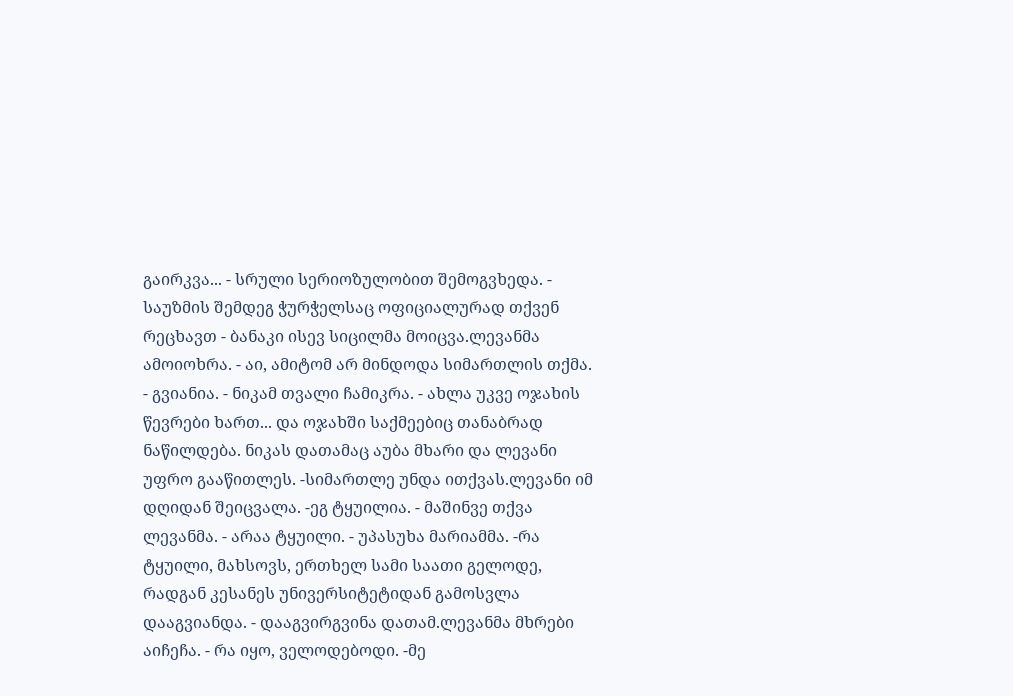გაირკვა... - სრული სერიოზულობით შემოგვხედა. - საუზმის შემდეგ ჭურჭელსაც ოფიციალურად თქვენ რეცხავთ - ბანაკი ისევ სიცილმა მოიცვა.ლევანმა ამოიოხრა. - აი, ამიტომ არ მინდოდა სიმართლის თქმა. - გვიანია. - ნიკამ თვალი ჩამიკრა. - ახლა უკვე ოჯახის წევრები ხართ... და ოჯახში საქმეებიც თანაბრად ნაწილდება. ნიკას დათამაც აუბა მხარი და ლევანი უფრო გააწითლეს. -სიმართლე უნდა ითქვას.ლევანი იმ დღიდან შეიცვალა. -ეგ ტყუილია. - მაშინვე თქვა ლევანმა. - არაა ტყუილი. - უპასუხა მარიამმა. -რა ტყუილი, მახსოვს, ერთხელ სამი საათი გელოდე, რადგან კესანეს უნივერსიტეტიდან გამოსვლა დააგვიანდა. - დააგვირგვინა დათამ.ლევანმა მხრები აიჩეჩა. - რა იყო, ველოდებოდი. -მე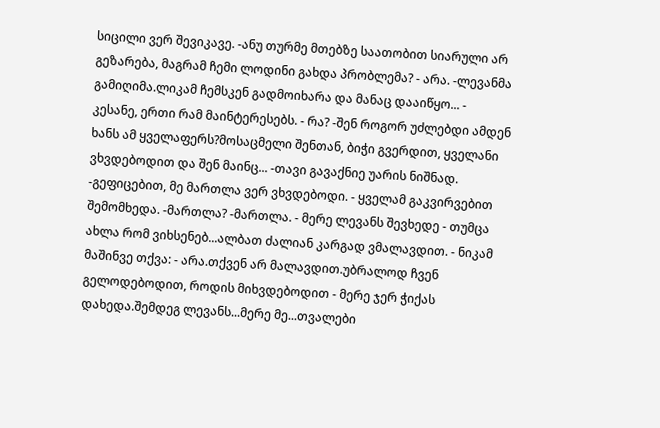სიცილი ვერ შევიკავე. -ანუ თურმე მთებზე საათობით სიარული არ გეზარება, მაგრამ ჩემი ლოდინი გახდა პრობლემა? - არა. -ლევანმა გამიღიმა.ლიკამ ჩემსკენ გადმოიხარა და მანაც დააიწყო... - კესანე, ერთი რამ მაინტერესებს. - რა? -შენ როგორ უძლებდი ამდენ ხანს ამ ყველაფერს?მოსაცმელი შენთან, ბიჭი გვერდით, ყველანი ვხვდებოდით და შენ მაინც... -თავი გავაქნიე უარის ნიშნად. -გეფიცებით, მე მართლა ვერ ვხვდებოდი. - ყველამ გაკვირვებით შემომხედა. -მართლა? -მართლა. - მერე ლევანს შევხედე - თუმცა ახლა რომ ვიხსენებ...ალბათ ძალიან კარგად ვმალავდით. - ნიკამ მაშინვე თქვა: - არა.თქვენ არ მალავდით.უბრალოდ ჩვენ გელოდებოდით, როდის მიხვდებოდით - მერე ჯერ ჭიქას დახედა.შემდეგ ლევანს...მერე მე...თვალები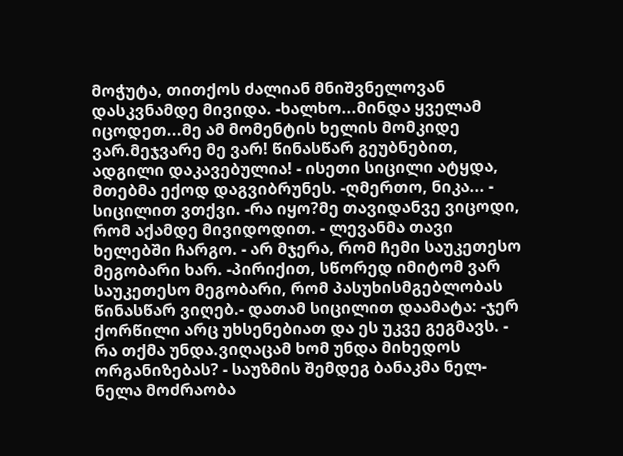მოჭუტა, თითქოს ძალიან მნიშვნელოვან დასკვნამდე მივიდა. -ხალხო...მინდა ყველამ იცოდეთ...მე ამ მომენტის ხელის მომკიდე ვარ.მეჯვარე მე ვარ! წინასწარ გეუბნებით, ადგილი დაკავებულია! - ისეთი სიცილი ატყდა, მთებმა ექოდ დაგვიბრუნეს. -ღმერთო, ნიკა... - სიცილით ვთქვი. -რა იყო?მე თავიდანვე ვიცოდი, რომ აქამდე მივიდოდით. - ლევანმა თავი ხელებში ჩარგო. - არ მჯერა, რომ ჩემი საუკეთესო მეგობარი ხარ. -პირიქით, სწორედ იმიტომ ვარ საუკეთესო მეგობარი, რომ პასუხისმგებლობას წინასწარ ვიღებ.- დათამ სიცილით დაამატა: -ჯერ ქორწილი არც უხსენებიათ და ეს უკვე გეგმავს. - რა თქმა უნდა.ვიღაცამ ხომ უნდა მიხედოს ორგანიზებას? - საუზმის შემდეგ ბანაკმა ნელ-ნელა მოძრაობა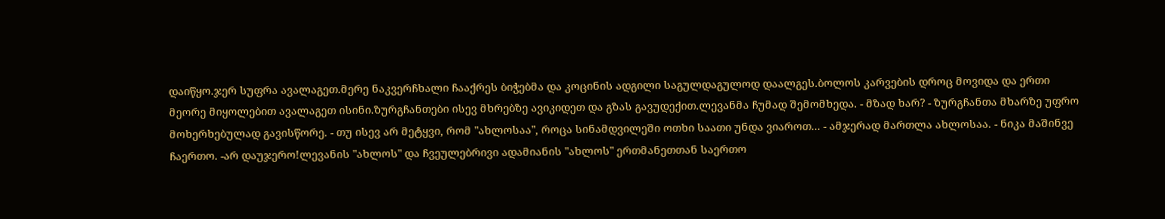დაიწყო.ჯერ სუფრა ავალაგეთ.მერე ნაკვერჩხალი ჩააქრეს ბიჭებმა და კოცინის ადგილი საგულდაგულოდ დაალგეს.ბოლოს კარვების დროც მოვიდა და ერთი მეორე მიყოლებით ავალაგეთ ისინი.ზურგჩანთები ისევ მხრებზე ავიკიდეთ და გზას გავუდექით.ლევანმა ჩუმად შემომხედა. - მზად ხარ? - ზურგჩანთა მხარზე უფრო მოხერხებულად გავისწორე. - თუ ისევ არ მეტყვი, რომ "ახლოსაა", როცა სინამდვილეში ოთხი საათი უნდა ვიაროთ... - ამჯერად მართლა ახლოსაა. - ნიკა მაშინვე ჩაერთო. -არ დაუჯერო!ლევანის "ახლოს" და ჩვეულებრივი ადამიანის "ახლოს" ერთმანეთთან საერთო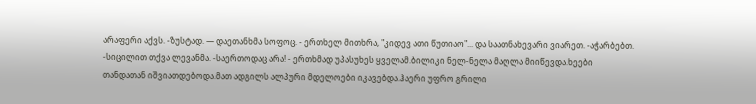არაფერი აქვს. -ზუსტად. — დაეთანხმა სოფოც. - ერთხელ მითხრა, "კიდევ ათი წუთიაო"... და საათნახევარი ვიარეთ. -აჭარბებთ. -სიცილით თქვა ლევანმა. -საერთოდაც არა! - ერთხმად უპასუხეს ყველამ.ბილიკი ნელ-ნელა მაღლა მიიწევდა.ხეები თანდათან იშვიათდებოდა.მათ ადგილს ალპური მდელოები იკავებდა.ჰაერი უფრო გრილი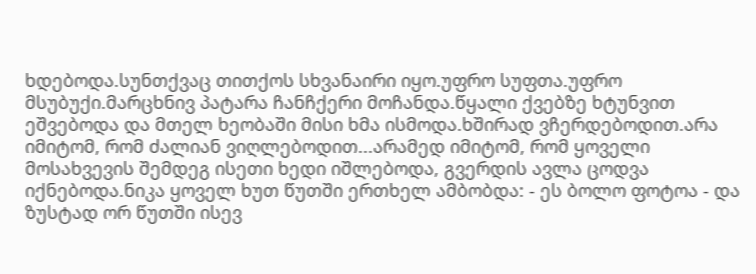ხდებოდა.სუნთქვაც თითქოს სხვანაირი იყო.უფრო სუფთა.უფრო მსუბუქი.მარცხნივ პატარა ჩანჩქერი მოჩანდა.წყალი ქვებზე ხტუნვით ეშვებოდა და მთელ ხეობაში მისი ხმა ისმოდა.ხშირად ვჩერდებოდით.არა იმიტომ, რომ ძალიან ვიღლებოდით...არამედ იმიტომ, რომ ყოველი მოსახვევის შემდეგ ისეთი ხედი იშლებოდა, გვერდის ავლა ცოდვა იქნებოდა.ნიკა ყოველ ხუთ წუთში ერთხელ ამბობდა: - ეს ბოლო ფოტოა - და ზუსტად ორ წუთში ისევ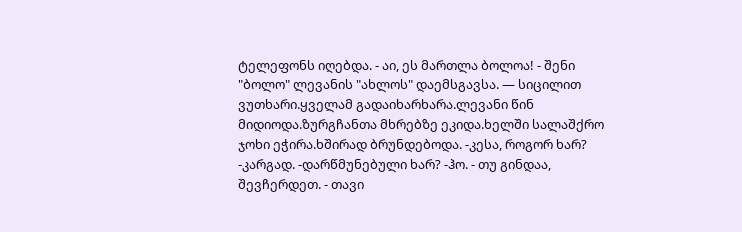ტელეფონს იღებდა. - აი, ეს მართლა ბოლოა! - შენი "ბოლო" ლევანის "ახლოს" დაემსგავსა. — სიცილით ვუთხარი.ყველამ გადაიხარხარა.ლევანი წინ მიდიოდა.ზურგჩანთა მხრებზე ეკიდა.ხელში სალაშქრო ჯოხი ეჭირა.ხშირად ბრუნდებოდა. -კესა, როგორ ხარ? -კარგად. -დარწმუნებული ხარ? -ჰო. - თუ გინდაა, შევჩერდეთ. - თავი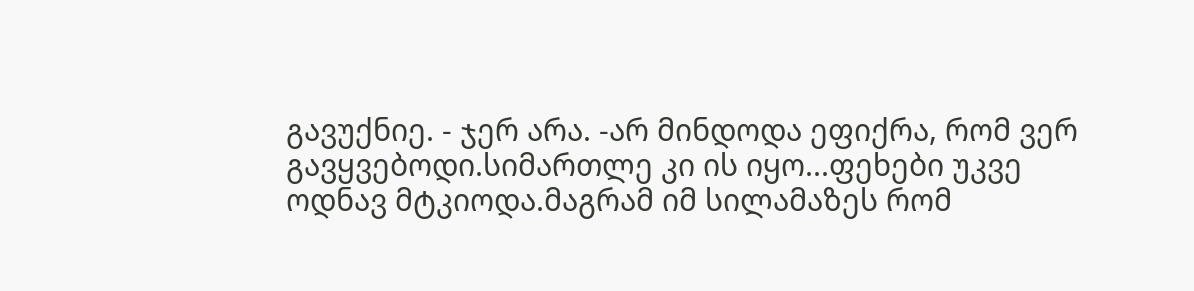გავუქნიე. - ჯერ არა. -არ მინდოდა ეფიქრა, რომ ვერ გავყვებოდი.სიმართლე კი ის იყო...ფეხები უკვე ოდნავ მტკიოდა.მაგრამ იმ სილამაზეს რომ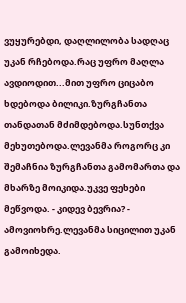ვუყურებდი, დაღლილობა სადღაც უკან რჩებოდა.რაც უფრო მაღლა ავდიოდით...მით უფრო ციცაბო ხდებოდა ბილიკი.ზურგჩანთა თანდათან მძიმდებოდა.სუნთქვა მეხუთებოდა.ლევანმა როგორც კი შემაჩნია ზურგჩანთა გამომართა და მხარზე მოიკიდა.უკვე ფეხები მეწვოდა. - კიდევ ბევრია? - ამოვიოხრე.ლევანმა სიცილით უკან გამოიხედა.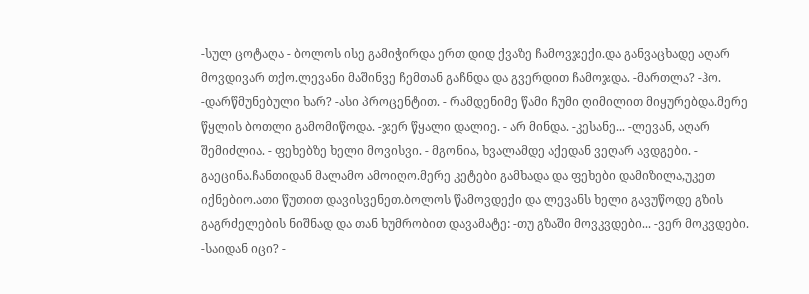-სულ ცოტაღა - ბოლოს ისე გამიჭირდა ერთ დიდ ქვაზე ჩამოვჯექი.და განვაცხადე აღარ მოვდივარ თქო.ლევანი მაშინვე ჩემთან გაჩნდა და გვერდით ჩამოჯდა. -მართლა? -ჰო. -დარწმუნებული ხარ? -ასი პროცენტით. - რამდენიმე წამი ჩუმი ღიმილით მიყურებდა.მერე წყლის ბოთლი გამომიწოდა. -ჯერ წყალი დალიე. - არ მინდა. -კესანე... -ლევან, აღარ შემიძლია. - ფეხებზე ხელი მოვისვი. - მგონია, ხვალამდე აქედან ვეღარ ავდგები. - გაეცინა.ჩანთიდან მალამო ამოიღო.მერე კეტები გამხადა და ფეხები დამიზილა,უკეთ იქნებიო.ათი წუთით დავისვენეთ.ბოლოს წამოვდექი და ლევანს ხელი გავუწოდე გზის გაგრძელების ნიშნად და თან ხუმრობით დავამატე: -თუ გზაში მოვკვდები... -ვერ მოკვდები. -საიდან იცი? -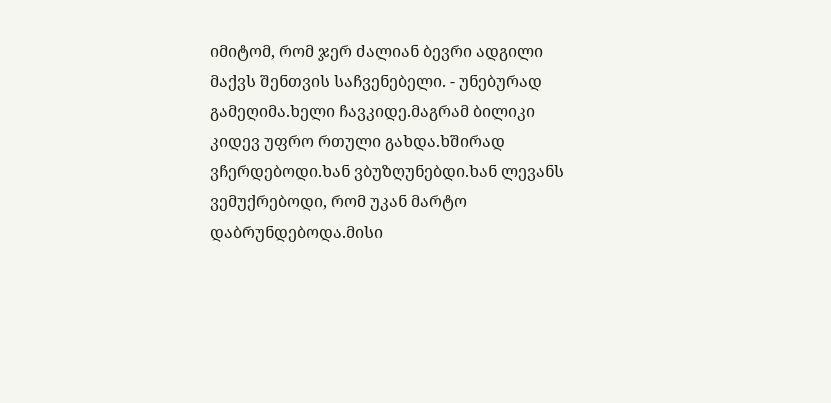იმიტომ, რომ ჯერ ძალიან ბევრი ადგილი მაქვს შენთვის საჩვენებელი. - უნებურად გამეღიმა.ხელი ჩავკიდე.მაგრამ ბილიკი კიდევ უფრო რთული გახდა.ხშირად ვჩერდებოდი.ხან ვბუზღუნებდი.ხან ლევანს ვემუქრებოდი, რომ უკან მარტო დაბრუნდებოდა.მისი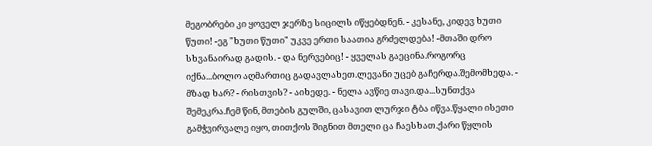მეგობრები კი ყოველ ჯერზე სიცილს იწყებდნენ. - კესანე, კიდევ ხუთი წუთი! -ეგ "ხუთი წუთი" უკვე ერთი საათია გრძელდება! -მთაში დრო სხვანაირად გადის. - და ნერვებიც! - ყველას გაეცინა.როგორც იქნა...ბოლო აღმართიც გადავლახეთ.ლევანი უცებ გაჩერდა.შემომხედა. - მზად ხარ? - რისთვის? - აიხედე. - ნელა ავწიე თავი.და...სუნთქვა შემეკრა.ჩემ წინ, მთების გულში, ცასავით ლურჯი ტბა იწვა.წყალი ისეთი გამჭვირვალე იყო, თითქოს შიგნით მთელი ცა ჩაესხათ.ქარი წყლის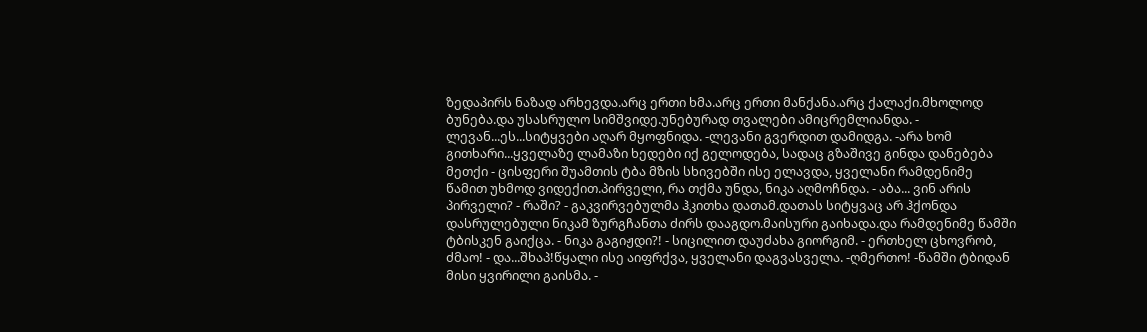ზედაპირს ნაზად არხევდა.არც ერთი ხმა.არც ერთი მანქანა.არც ქალაქი.მხოლოდ ბუნება.და უსასრულო სიმშვიდე.უნებურად თვალები ამიცრემლიანდა. - ლევან...ეს...სიტყვები აღარ მყოფნიდა. -ლევანი გვერდით დამიდგა. -არა ხომ გითხარი...ყველაზე ლამაზი ხედები იქ გელოდება, სადაც გზაშივე გინდა დანებება მეთქი - ცისფერი შუამთის ტბა მზის სხივებში ისე ელავდა, ყველანი რამდენიმე წამით უხმოდ ვიდექით.პირველი, რა თქმა უნდა, ნიკა აღმოჩნდა. - აბა... ვინ არის პირველი? - რაში? - გაკვირვებულმა ჰკითხა დათამ.დათას სიტყვაც არ ჰქონდა დასრულებული ნიკამ ზურგჩანთა ძირს დააგდო.მაისური გაიხადა.და რამდენიმე წამში ტბისკენ გაიქცა. - ნიკა გაგიჟდი?! - სიცილით დაუძახა გიორგიმ. - ერთხელ ცხოვრობ, ძმაო! - და...შხაპ!წყალი ისე აიფრქვა, ყველანი დაგვასველა. -ღმერთო! -წამში ტბიდან მისი ყვირილი გაისმა. -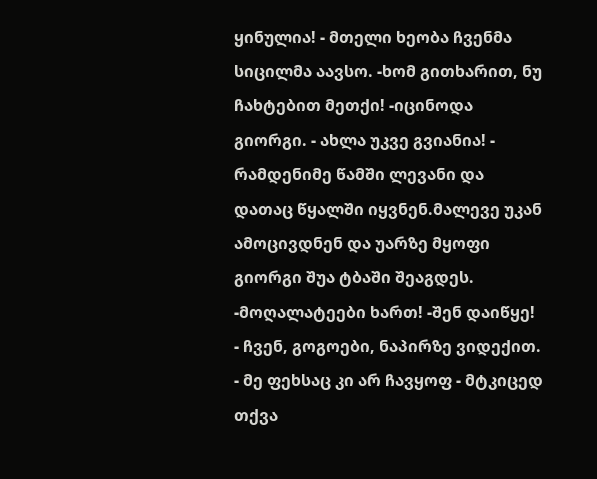ყინულია! - მთელი ხეობა ჩვენმა სიცილმა აავსო. -ხომ გითხარით, ნუ ჩახტებით მეთქი! -იცინოდა გიორგი. - ახლა უკვე გვიანია! - რამდენიმე წამში ლევანი და დათაც წყალში იყვნენ.მალევე უკან ამოცივდნენ და უარზე მყოფი გიორგი შუა ტბაში შეაგდეს. -მოღალატეები ხართ! -შენ დაიწყე! - ჩვენ, გოგოები, ნაპირზე ვიდექით. - მე ფეხსაც კი არ ჩავყოფ - მტკიცედ თქვა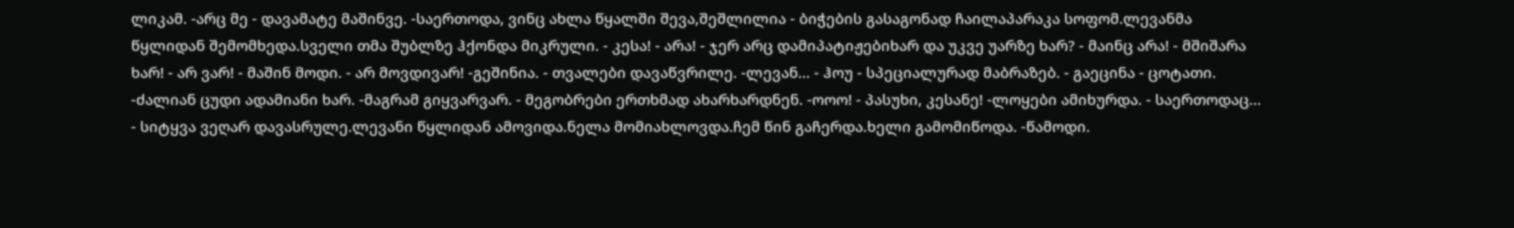ლიკამ. -არც მე - დავამატე მაშინვე. -საერთოდა, ვინც ახლა წყალში შევა,შეშლილია - ბიჭების გასაგონად ჩაილაპარაკა სოფომ.ლევანმა წყლიდან შემომხედა.სველი თმა შუბლზე ჰქონდა მიკრული. - კესა! - არა! - ჯერ არც დამიპატიჟებიხარ და უკვე უარზე ხარ? - მაინც არა! - მშიშარა ხარ! - არ ვარ! - მაშინ მოდი. - არ მოვდივარ! -გეშინია. - თვალები დავაწვრილე. -ლევან... - ჰოუ - სპეციალურად მაბრაზებ. - გაეცინა - ცოტათი. -ძალიან ცუდი ადამიანი ხარ. -მაგრამ გიყვარვარ. - მეგობრები ერთხმად ახარხარდნენ. -ოოო! - პასუხი, კესანე! -ლოყები ამიხურდა. - საერთოდაც... - სიტყვა ვეღარ დავასრულე.ლევანი წყლიდან ამოვიდა.ნელა მომიახლოვდა.ჩემ წინ გაჩერდა.ხელი გამომიწოდა. -წამოდი.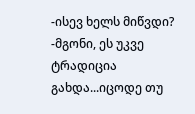-ისევ ხელს მიწვდი? -მგონი, ეს უკვე ტრადიცია გახდა...იცოდე თუ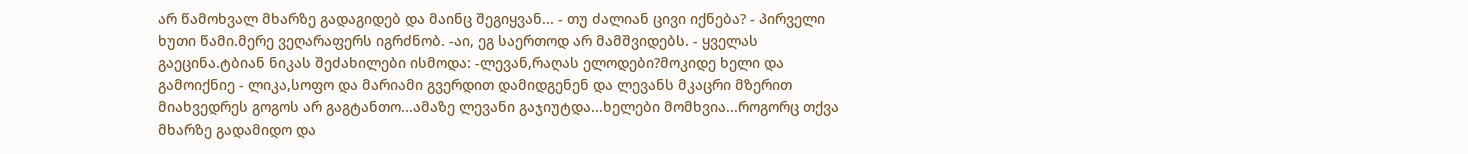არ წამოხვალ მხარზე გადაგიდებ და მაინც შეგიყვან... - თუ ძალიან ცივი იქნება? - პირველი ხუთი წამი.მერე ვეღარაფერს იგრძნობ. -აი, ეგ საერთოდ არ მამშვიდებს. - ყველას გაეცინა.ტბიან ნიკას შეძახილები ისმოდა: -ლევან,რაღას ელოდები?მოკიდე ხელი და გამოიქნიე - ლიკა,სოფო და მარიამი გვერდით დამიდგენენ და ლევანს მკაცრი მზერით მიახვედრეს გოგოს არ გაგტანთო...ამაზე ლევანი გაჯიუტდა...ხელები მომხვია...როგორც თქვა მხარზე გადამიდო და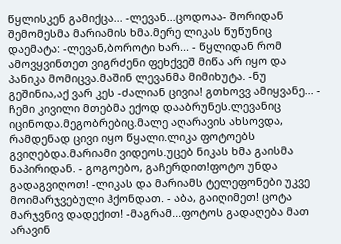წყლისკენ გამიქცა... -ლევან...ცოდოაა- შორიდან შემომესმა მარიამის ხმა.მერე ლიკას წუწუნიც დაემატა: -ლევან,ბოროტი ხარ... - წყლიდან რომ ამოვყვინთეთ ვიგრძენი ფეხქვეშ მიწა არ იყო და პანიკა მომიცვა.მაშინ ლევანმა მიმიხუტა. -ნუ გეშინია,აქ ვარ კეს -ძალიან ცივია! გთხოვვ ამიყვანე... - ჩემი კივილი მთებმა ექოდ დააბრუნეს.ლევანიც იცინოდა.მეგობრებიც.მალე აღარავის ახსოვდა, რამდენად ცივი იყო წყალი.ლიკა ფოტოებს გვიღებდა.მარიამი ვიდეოს.უცებ ნიკას ხმა გაისმა ნაპირიდან. - გოგოებო, გაჩერდით!ფოტო უნდა გადაგვიღოთ! -ლიკას და მარიამს ტელეფონები უკვე მოიმარჯვებული ჰქონდათ. - აბა, გაიღიმეთ! ცოტა მარჯვნივ დადექით! -მაგრამ...ფოტოს გადაღება მათ არავინ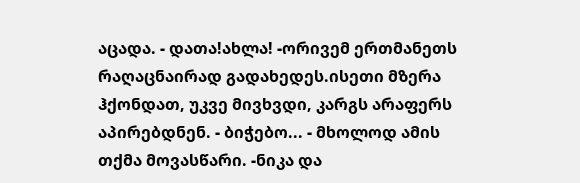აცადა. - დათა!ახლა! -ორივემ ერთმანეთს რაღაცნაირად გადახედეს.ისეთი მზერა ჰქონდათ, უკვე მივხვდი, კარგს არაფერს აპირებდნენ. - ბიჭებო... - მხოლოდ ამის თქმა მოვასწარი. -ნიკა და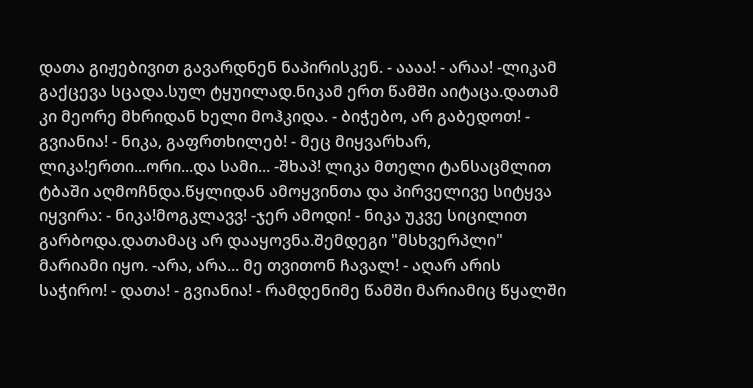დათა გიჟებივით გავარდნენ ნაპირისკენ. - აააა! - არაა! -ლიკამ გაქცევა სცადა.სულ ტყუილად.ნიკამ ერთ წამში აიტაცა.დათამ კი მეორე მხრიდან ხელი მოჰკიდა. - ბიჭებო, არ გაბედოთ! - გვიანია! - ნიკა, გაფრთხილებ! - მეც მიყვარხარ, ლიკა!ერთი...ორი...და სამი... -შხაპ! ლიკა მთელი ტანსაცმლით ტბაში აღმოჩნდა.წყლიდან ამოყვინთა და პირველივე სიტყვა იყვირა: - ნიკა!მოგკლავვ! -ჯერ ამოდი! - ნიკა უკვე სიცილით გარბოდა.დათამაც არ დააყოვნა.შემდეგი "მსხვერპლი" მარიამი იყო. -არა, არა... მე თვითონ ჩავალ! - აღარ არის საჭირო! - დათა! - გვიანია! - რამდენიმე წამში მარიამიც წყალში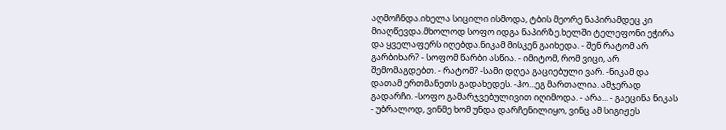აღმოჩნდა.იხელა სიცილი ისმოდა, ტბის მეორე ნაპირამდეც კი მიაღწევდა.მხოლოდ სოფო იდგა ნაპირზე.ხელში ტელეფონი ეჭირა და ყველაფერს იღებდა.ნიკამ მისკენ გაიხედა. - შენ რატომ არ გარბიხარ? - სოფომ წარბი ასწია. - იმიტომ, რომ ვიცი, არ შემომაგდებთ. - რატომ? -სამი დღეა გაციებული ვარ. -ნიკამ და დათამ ერთმანეთს გადახედეს. -ჰო...ეგ მართალია. ამჯერად გადარჩი. -სოფო გამარჯვებულივით იღიმოდა. - არა... - გაეცინა ნიკას - უბრალოდ, ვინმე ხომ უნდა დარჩენილიყო, ვინც ამ სიგიჟეს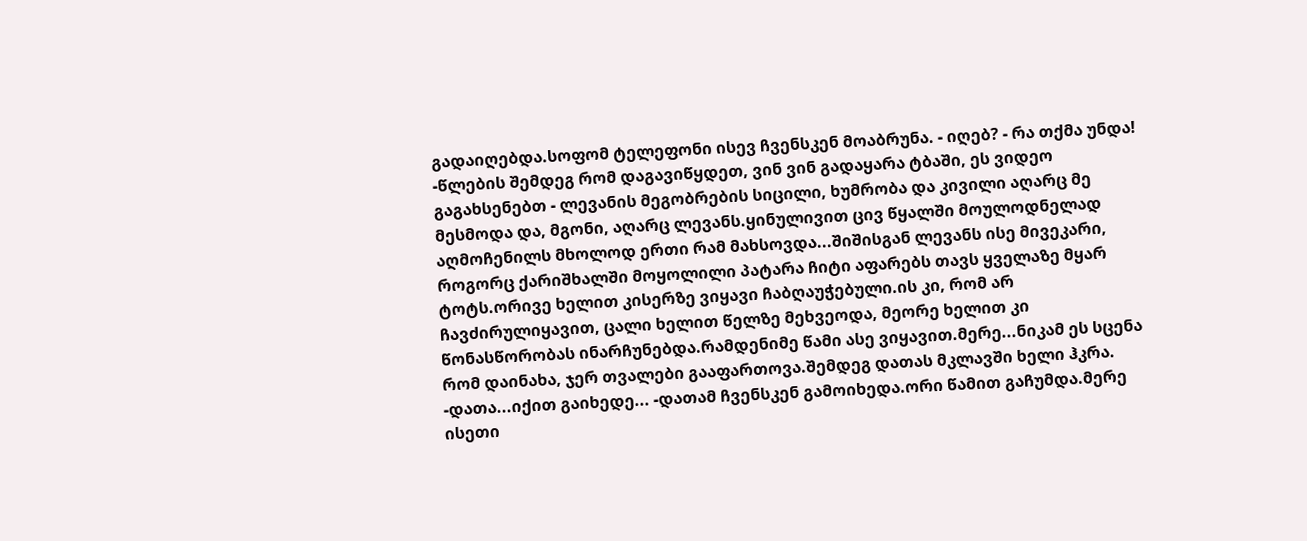გადაიღებდა.სოფომ ტელეფონი ისევ ჩვენსკენ მოაბრუნა. - იღებ? - რა თქმა უნდა! -წლების შემდეგ რომ დაგავიწყდეთ, ვინ ვინ გადაყარა ტბაში, ეს ვიდეო გაგახსენებთ - ლევანის მეგობრების სიცილი, ხუმრობა და კივილი აღარც მე მესმოდა და, მგონი, აღარც ლევანს.ყინულივით ცივ წყალში მოულოდნელად აღმოჩენილს მხოლოდ ერთი რამ მახსოვდა...შიშისგან ლევანს ისე მივეკარი, როგორც ქარიშხალში მოყოლილი პატარა ჩიტი აფარებს თავს ყველაზე მყარ ტოტს.ორივე ხელით კისერზე ვიყავი ჩაბღაუჭებული.ის კი, რომ არ ჩავძირულიყავით, ცალი ხელით წელზე მეხვეოდა, მეორე ხელით კი წონასწორობას ინარჩუნებდა.რამდენიმე წამი ასე ვიყავით.მერე...ნიკამ ეს სცენა რომ დაინახა, ჯერ თვალები გააფართოვა.შემდეგ დათას მკლავში ხელი ჰკრა. -დათა...იქით გაიხედე... -დათამ ჩვენსკენ გამოიხედა.ორი წამით გაჩუმდა.მერე ისეთი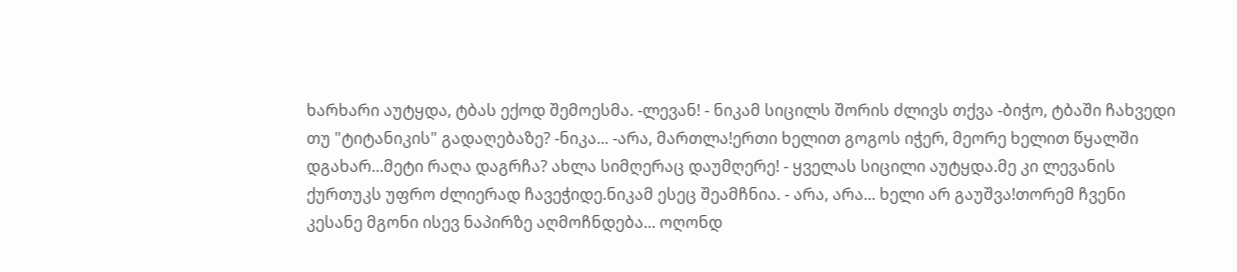ხარხარი აუტყდა, ტბას ექოდ შემოესმა. -ლევან! - ნიკამ სიცილს შორის ძლივს თქვა -ბიჭო, ტბაში ჩახვედი თუ "ტიტანიკის" გადაღებაზე? -ნიკა... -არა, მართლა!ერთი ხელით გოგოს იჭერ, მეორე ხელით წყალში დგახარ...მეტი რაღა დაგრჩა? ახლა სიმღერაც დაუმღერე! - ყველას სიცილი აუტყდა.მე კი ლევანის ქურთუკს უფრო ძლიერად ჩავეჭიდე.ნიკამ ესეც შეამჩნია. - არა, არა... ხელი არ გაუშვა!თორემ ჩვენი კესანე მგონი ისევ ნაპირზე აღმოჩნდება... ოღონდ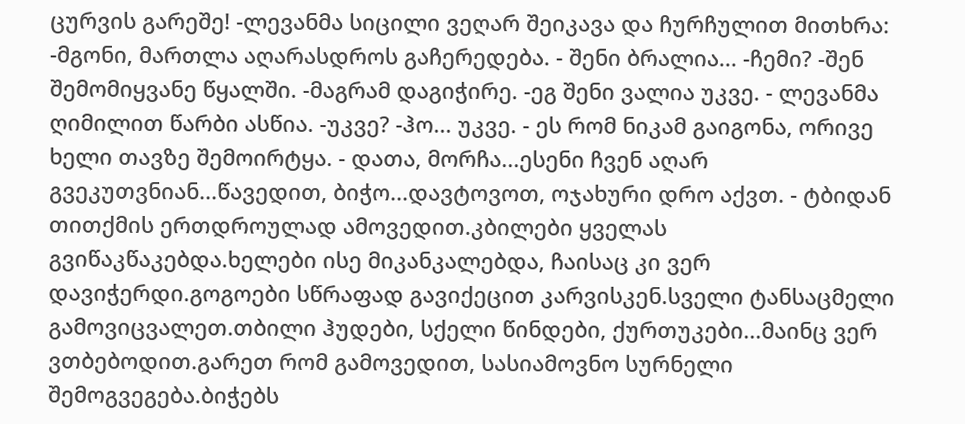ცურვის გარეშე! -ლევანმა სიცილი ვეღარ შეიკავა და ჩურჩულით მითხრა: -მგონი, მართლა აღარასდროს გაჩერედება. - შენი ბრალია... -ჩემი? -შენ შემომიყვანე წყალში. -მაგრამ დაგიჭირე. -ეგ შენი ვალია უკვე. - ლევანმა ღიმილით წარბი ასწია. -უკვე? -ჰო... უკვე. - ეს რომ ნიკამ გაიგონა, ორივე ხელი თავზე შემოირტყა. - დათა, მორჩა...ესენი ჩვენ აღარ გვეკუთვნიან...წავედით, ბიჭო...დავტოვოთ, ოჯახური დრო აქვთ. - ტბიდან თითქმის ერთდროულად ამოვედით.კბილები ყველას გვიწაკწაკებდა.ხელები ისე მიკანკალებდა, ჩაისაც კი ვერ დავიჭერდი.გოგოები სწრაფად გავიქეცით კარვისკენ.სველი ტანსაცმელი გამოვიცვალეთ.თბილი ჰუდები, სქელი წინდები, ქურთუკები...მაინც ვერ ვთბებოდით.გარეთ რომ გამოვედით, სასიამოვნო სურნელი შემოგვეგება.ბიჭებს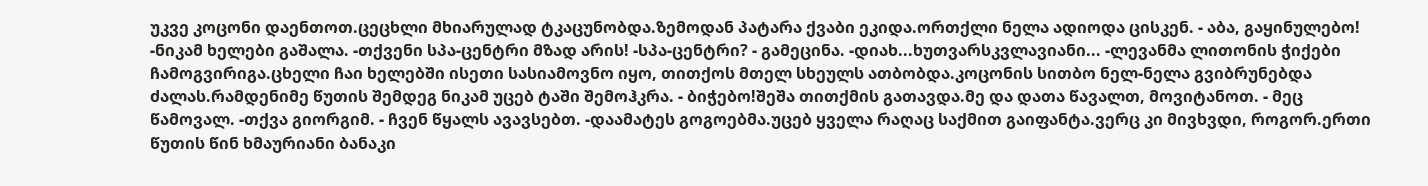უკვე კოცონი დაენთოთ.ცეცხლი მხიარულად ტკაცუნობდა.ზემოდან პატარა ქვაბი ეკიდა.ორთქლი ნელა ადიოდა ცისკენ. - აბა, გაყინულებო! -ნიკამ ხელები გაშალა. -თქვენი სპა-ცენტრი მზად არის! -სპა-ცენტრი? - გამეცინა. -დიახ...ხუთვარსკვლავიანი... -ლევანმა ლითონის ჭიქები ჩამოგვირიგა.ცხელი ჩაი ხელებში ისეთი სასიამოვნო იყო, თითქოს მთელ სხეულს ათბობდა.კოცონის სითბო ნელ-ნელა გვიბრუნებდა ძალას.რამდენიმე წუთის შემდეგ ნიკამ უცებ ტაში შემოჰკრა. - ბიჭებო!შეშა თითქმის გათავდა.მე და დათა წავალთ, მოვიტანოთ. - მეც წამოვალ. -თქვა გიორგიმ. - ჩვენ წყალს ავავსებთ. -დაამატეს გოგოებმა.უცებ ყველა რაღაც საქმით გაიფანტა.ვერც კი მივხვდი, როგორ.ერთი წუთის წინ ხმაურიანი ბანაკი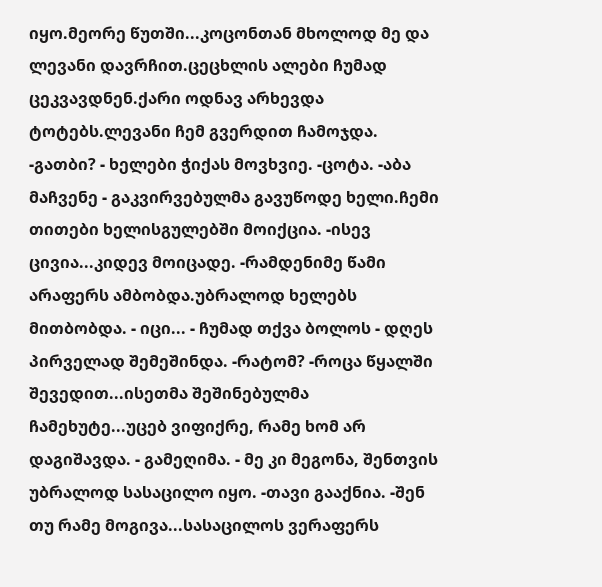იყო.მეორე წუთში...კოცონთან მხოლოდ მე და ლევანი დავრჩით.ცეცხლის ალები ჩუმად ცეკვავდნენ.ქარი ოდნავ არხევდა ტოტებს.ლევანი ჩემ გვერდით ჩამოჯდა. -გათბი? - ხელები ჭიქას მოვხვიე. -ცოტა. -აბა მაჩვენე - გაკვირვებულმა გავუწოდე ხელი.ჩემი თითები ხელისგულებში მოიქცია. -ისევ ცივია...კიდევ მოიცადე. -რამდენიმე წამი არაფერს ამბობდა.უბრალოდ ხელებს მითბობდა. - იცი... - ჩუმად თქვა ბოლოს - დღეს პირველად შემეშინდა. -რატომ? -როცა წყალში შევედით...ისეთმა შეშინებულმა ჩამეხუტე...უცებ ვიფიქრე, რამე ხომ არ დაგიშავდა. - გამეღიმა. - მე კი მეგონა, შენთვის უბრალოდ სასაცილო იყო. -თავი გააქნია. -შენ თუ რამე მოგივა...სასაცილოს ვერაფერს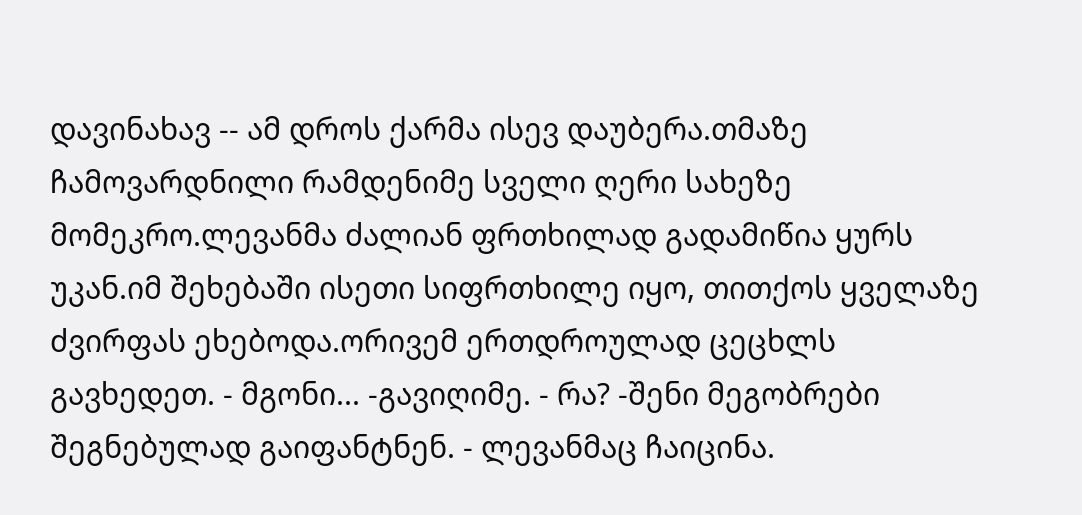დავინახავ -- ამ დროს ქარმა ისევ დაუბერა.თმაზე ჩამოვარდნილი რამდენიმე სველი ღერი სახეზე მომეკრო.ლევანმა ძალიან ფრთხილად გადამიწია ყურს უკან.იმ შეხებაში ისეთი სიფრთხილე იყო, თითქოს ყველაზე ძვირფას ეხებოდა.ორივემ ერთდროულად ცეცხლს გავხედეთ. - მგონი... -გავიღიმე. - რა? -შენი მეგობრები შეგნებულად გაიფანტნენ. - ლევანმაც ჩაიცინა.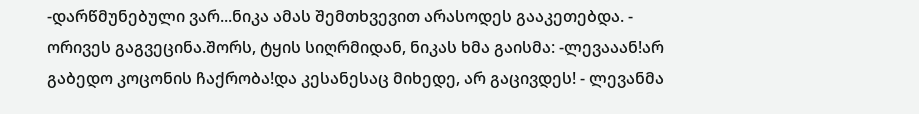-დარწმუნებული ვარ...ნიკა ამას შემთხვევით არასოდეს გააკეთებდა. - ორივეს გაგვეცინა.შორს, ტყის სიღრმიდან, ნიკას ხმა გაისმა: -ლევააან!არ გაბედო კოცონის ჩაქრობა!და კესანესაც მიხედე, არ გაცივდეს! - ლევანმა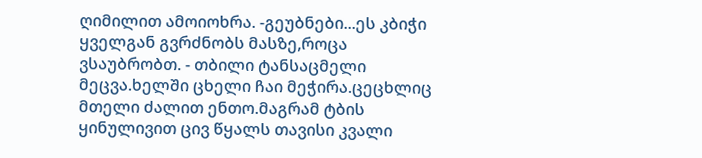ღიმილით ამოიოხრა. -გეუბნები...ეს კბიჭი ყველგან გვრძნობს მასზე,როცა ვსაუბრობთ. - თბილი ტანსაცმელი მეცვა.ხელში ცხელი ჩაი მეჭირა.ცეცხლიც მთელი ძალით ენთო.მაგრამ ტბის ყინულივით ცივ წყალს თავისი კვალი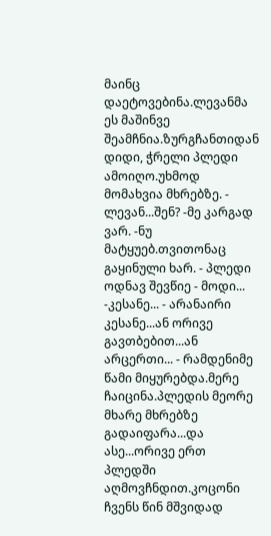მაინც დაეტოვებინა.ლევანმა ეს მაშინვე შეამჩნია.ზურგჩანთიდან დიდი, ჭრელი პლედი ამოიღო.უხმოდ მომახვია მხრებზე. - ლევან...შენ? -მე კარგად ვარ. -ნუ მატყუებ.თვითონაც გაყინული ხარ. - პლედი ოდნავ შევწიე - მოდი... -კესანე... - არანაირი კესანე...ან ორივე გავთბებით...ან არცერთი... - რამდენიმე წამი მიყურებდა.მერე ჩაიცინა.პლედის მეორე მხარე მხრებზე გადაიფარა...და ასე...ორივე ერთ პლედში აღმოვჩნდით.კოცონი ჩვენს წინ მშვიდად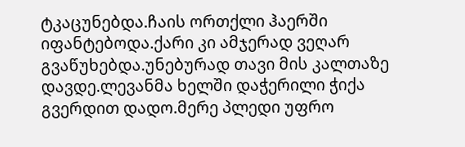ტკაცუნებდა.ჩაის ორთქლი ჰაერში იფანტებოდა.ქარი კი ამჯერად ვეღარ გვაწუხებდა.უნებურად თავი მის კალთაზე დავდე.ლევანმა ხელში დაჭერილი ჭიქა გვერდით დადო.მერე პლედი უფრო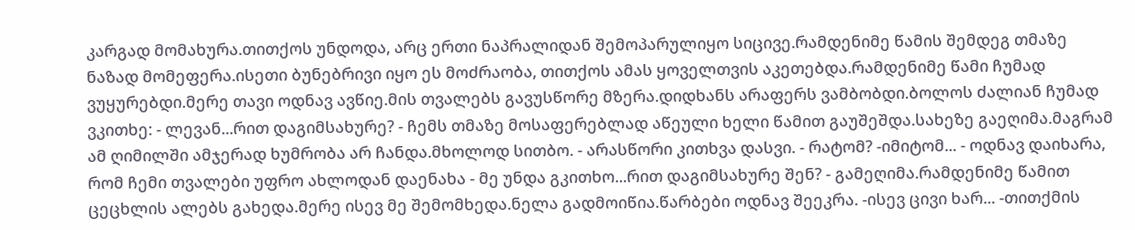კარგად მომახურა.თითქოს უნდოდა, არც ერთი ნაპრალიდან შემოპარულიყო სიცივე.რამდენიმე წამის შემდეგ თმაზე ნაზად მომეფერა.ისეთი ბუნებრივი იყო ეს მოძრაობა, თითქოს ამას ყოველთვის აკეთებდა.რამდენიმე წამი ჩუმად ვუყურებდი.მერე თავი ოდნავ ავწიე.მის თვალებს გავუსწორე მზერა.დიდხანს არაფერს ვამბობდი.ბოლოს ძალიან ჩუმად ვკითხე: - ლევან...რით დაგიმსახურე? - ჩემს თმაზე მოსაფერებლად აწეული ხელი წამით გაუშეშდა.სახეზე გაეღიმა.მაგრამ ამ ღიმილში ამჯერად ხუმრობა არ ჩანდა.მხოლოდ სითბო. - არასწორი კითხვა დასვი. - რატომ? -იმიტომ... - ოდნავ დაიხარა, რომ ჩემი თვალები უფრო ახლოდან დაენახა - მე უნდა გკითხო...რით დაგიმსახურე შენ? - გამეღიმა.რამდენიმე წამით ცეცხლის ალებს გახედა.მერე ისევ მე შემომხედა.ნელა გადმოიწია.წარბები ოდნავ შეეკრა. -ისევ ცივი ხარ... -თითქმის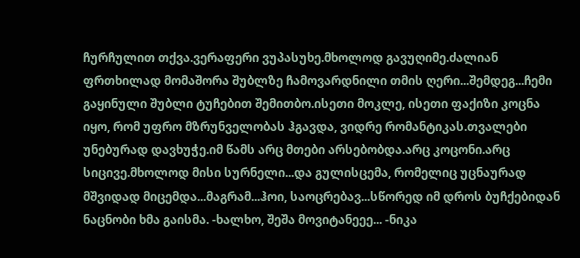ჩურჩულით თქვა.ვერაფერი ვუპასუხე.მხოლოდ გავუღიმე.ძალიან ფრთხილად მომაშორა შუბლზე ჩამოვარდნილი თმის ღერი...შემდეგ...ჩემი გაყინული შუბლი ტუჩებით შემითბო.ისეთი მოკლე, ისეთი ფაქიზი კოცნა იყო, რომ უფრო მზრუნველობას ჰგავდა, ვიდრე რომანტიკას.თვალები უნებურად დავხუჭე.იმ წამს არც მთები არსებობდა.არც კოცონი.არც სიცივე.მხოლოდ მისი სურნელი...და გულისცემა, რომელიც უცნაურად მშვიდად მიცემდა...მაგრამ...ჰოი, საოცრებავ...სწორედ იმ დროს ბუჩქებიდან ნაცნობი ხმა გაისმა. -ხალხო, შეშა მოვიტანეეე... -ნიკა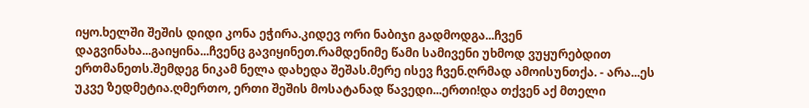იყო.ხელში შეშის დიდი კონა ეჭირა.კიდევ ორი ნაბიჯი გადმოდგა...ჩვენ დაგვინახა...გაიყინა...ჩვენც გავიყინეთ.რამდენიმე წამი სამივენი უხმოდ ვუყურებდით ერთმანეთს.შემდეგ ნიკამ ნელა დახედა შეშას.მერე ისევ ჩვენ.ღრმად ამოისუნთქა. - არა...ეს უკვე ზედმეტია.ღმერთო, ერთი შეშის მოსატანად წავედი...ერთი!და თქვენ აქ მთელი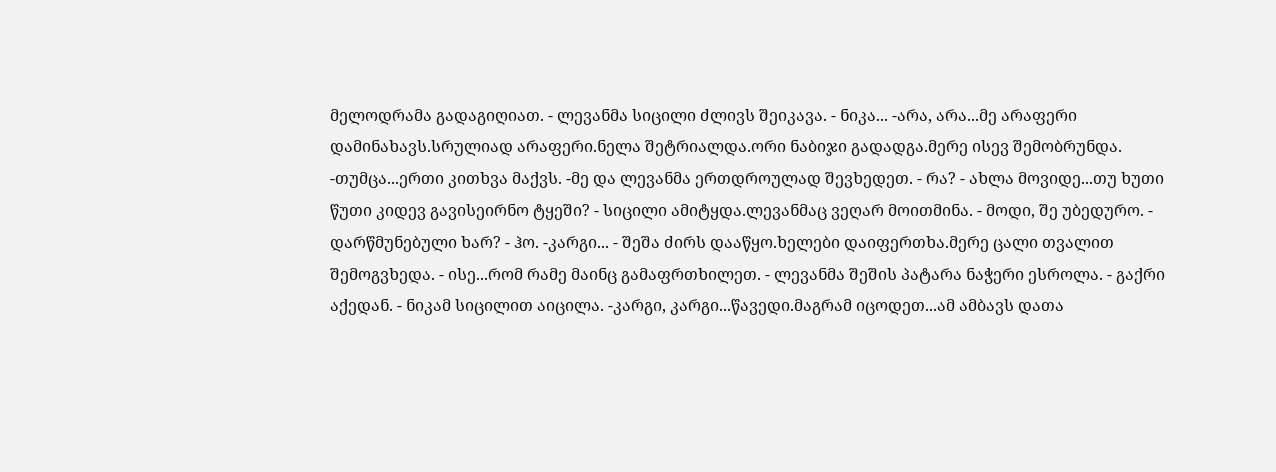მელოდრამა გადაგიღიათ. - ლევანმა სიცილი ძლივს შეიკავა. - ნიკა... -არა, არა...მე არაფერი დამინახავს.სრულიად არაფერი.ნელა შეტრიალდა.ორი ნაბიჯი გადადგა.მერე ისევ შემობრუნდა. -თუმცა...ერთი კითხვა მაქვს. -მე და ლევანმა ერთდროულად შევხედეთ. - რა? - ახლა მოვიდე...თუ ხუთი წუთი კიდევ გავისეირნო ტყეში? - სიცილი ამიტყდა.ლევანმაც ვეღარ მოითმინა. - მოდი, შე უბედურო. - დარწმუნებული ხარ? - ჰო. -კარგი... - შეშა ძირს დააწყო.ხელები დაიფერთხა.მერე ცალი თვალით შემოგვხედა. - ისე...რომ რამე მაინც გამაფრთხილეთ. - ლევანმა შეშის პატარა ნაჭერი ესროლა. - გაქრი აქედან. - ნიკამ სიცილით აიცილა. -კარგი, კარგი...წავედი.მაგრამ იცოდეთ...ამ ამბავს დათა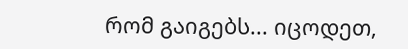რომ გაიგებს... იცოდეთ,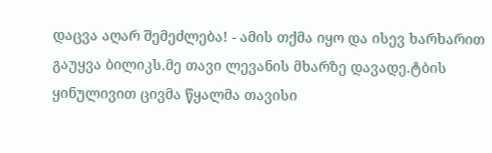დაცვა აღარ შემეძლება! - ამის თქმა იყო და ისევ ხარხარით გაუყვა ბილიკს.მე თავი ლევანის მხარზე დავადე.ტბის ყინულივით ცივმა წყალმა თავისი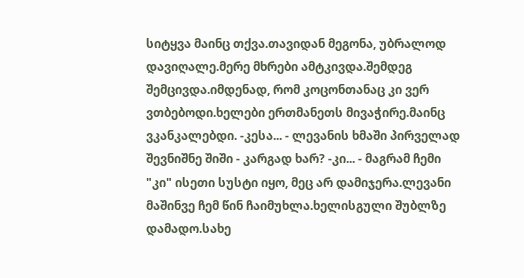სიტყვა მაინც თქვა.თავიდან მეგონა, უბრალოდ დავიღალე.მერე მხრები ამტკივდა.შემდეგ შემცივდა.იმდენად, რომ კოცონთანაც კი ვერ ვთბებოდი.ხელები ერთმანეთს მივაჭირე.მაინც ვკანკალებდი. -კესა... - ლევანის ხმაში პირველად შევნიშნე შიში - კარგად ხარ? -კი... - მაგრამ ჩემი "კი" ისეთი სუსტი იყო, მეც არ დამიჯერა.ლევანი მაშინვე ჩემ წინ ჩაიმუხლა.ხელისგული შუბლზე დამადო.სახე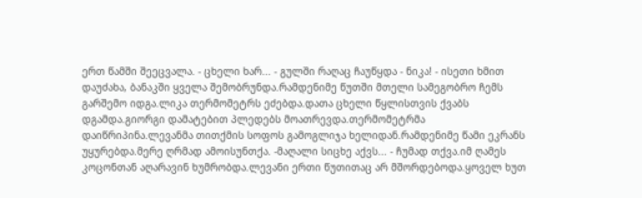ერთ წამში შეეცვალა. - ცხელი ხარ... - გულში რაღაც ჩაუწყდა - ნიკა! - ისეთი ხმით დაუძახა, ბანაკში ყველა შემობრუნდა.რამდენიმე წუთში მთელი სამეგობრო ჩემს გარშემო იდგა.ლიკა თერმომეტრს ეძებდა.დათა ცხელი წყლისთვის ქვაბს დგამდა.გიორგი დამატებით პლედებს მოათრევდა.თერმომეტრმა დაიწრიპინა.ლევანმა თითქმის სოფოს გამოგლიჯა ხელიდან.რამდენიმე წამი ეკრანს უყურებდა.მერე ღრმად ამოისუნთქა. -მაღალი სიცხე აქვს... - ჩუმად თქვა.იმ ღამეს კოცონთან აღარავინ ხუმრობდა.ლევანი ერთი წუთითაც არ მშორდებოდა.ყოველ ხუთ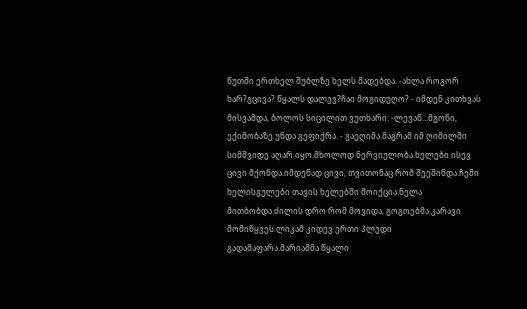წუთში ერთხელ შუბლზე ხელს მადებდა. -ახლა როგორ ხარ?გცივა? წყალს დალევ?ჩაი მოგიდუღო? - იმდენ კითხვას მისვამდა, ბოლოს სიცილით ვუთხარი: -ლევან...მგონი, ექიმობაზე უნდა გეფიქრა. - გაეღიმა.მაგრამ იმ ღიმილში სიმშვიდე აღარ იყო.მხოლოდ ნერვიულობა.ხელები ისევ ცივი მქონდა.იმდენად ცივი, თვითონაც რომ შეეშინდა.ჩემი ხელისგულები თავის ხელებში მოიქცია.ნელა მითბობდა.ძილის დრო რომ მოვიდა, გოგოებმა კარავი მომიწყვეს.ლიკამ კიდევ ერთი პლედი გადამაფარა.მარიამმა წყალი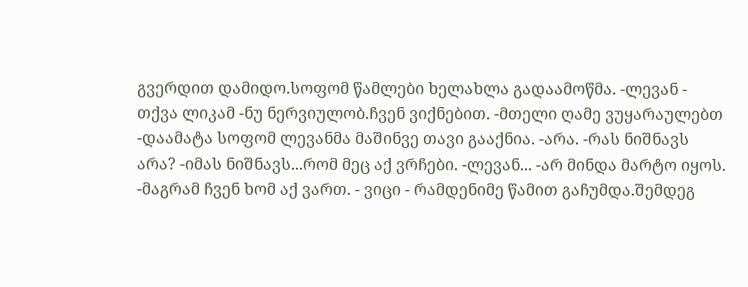გვერდით დამიდო.სოფომ წამლები ხელახლა გადაამოწმა. -ლევან - თქვა ლიკამ -ნუ ნერვიულობ.ჩვენ ვიქნებით. -მთელი ღამე ვუყარაულებთ -დაამატა სოფომ ლევანმა მაშინვე თავი გააქნია. -არა. -რას ნიშნავს არა? -იმას ნიშნავს...რომ მეც აქ ვრჩები. -ლევან... -არ მინდა მარტო იყოს. -მაგრამ ჩვენ ხომ აქ ვართ. - ვიცი - რამდენიმე წამით გაჩუმდა.შემდეგ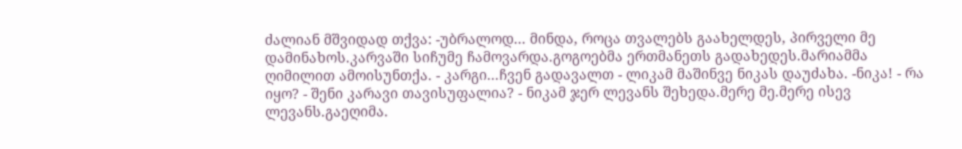ძალიან მშვიდად თქვა: -უბრალოდ... მინდა, როცა თვალებს გაახელდეს, პირველი მე დამინახოს.კარვაში სიჩუმე ჩამოვარდა.გოგოებმა ერთმანეთს გადახედეს.მარიამმა ღიმილით ამოისუნთქა. - კარგი...ჩვენ გადავალთ - ლიკამ მაშინვე ნიკას დაუძახა. -ნიკა! - რა იყო? - შენი კარავი თავისუფალია? - ნიკამ ჯერ ლევანს შეხედა.მერე მე.მერე ისევ ლევანს.გაეღიმა.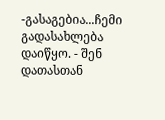-გასაგებია...ჩემი გადასახლება დაიწყო. - შენ დათასთან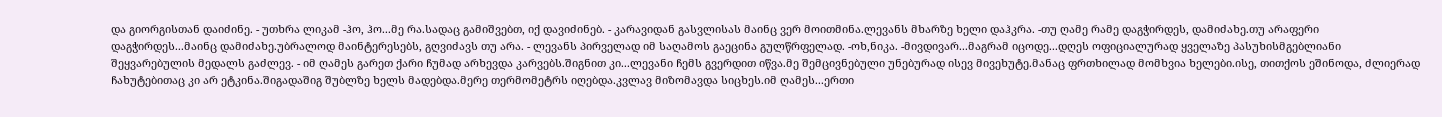და გიორგისთან დაიძინე. - უთხრა ლიკამ -ჰო, ჰო...მე რა.სადაც გამიშვებთ, იქ დავიძინებ. - კარავიდან გასვლისას მაინც ვერ მოითმინა.ლევანს მხარზე ხელი დაჰკრა. -თუ ღამე რამე დაგჭირდეს, დამიძახე.თუ არაფერი დაგჭირდეს...მაინც დამიძახე.უბრალოდ მაინტერესებს, გღვიძავს თუ არა. - ლევანს პირველად იმ საღამოს გაეცინა გულწრფელად. -ოხ,ნიკა. -მივდივარ...მაგრამ იცოდე...დღეს ოფიციალურად ყველაზე პასუხისმგებლიანი შეყვარებულის მედალს გაძლევ. - იმ ღამეს გარეთ ქარი ჩუმად არხევდა კარვებს.შიგნით კი...ლევანი ჩემს გვერდით იწვა.მე შემცივნებული უნებურად ისევ მივეხუტე.მანაც ფრთხილად მომხვია ხელები.ისე, თითქოს ეშინოდა, ძლიერად ჩახუტებითაც კი არ ეტკინა.შიგადაშიგ შუბლზე ხელს მადებდა.მერე თერმომეტრს იღებდა.კვლავ მიზომავდა სიცხეს.იმ ღამეს...ერთი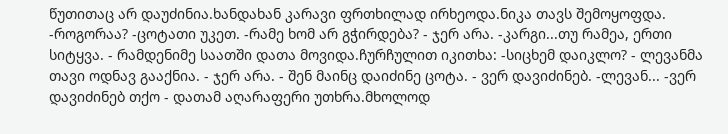წუთითაც არ დაუძინია.ხანდახან კარავი ფრთხილად ირხეოდა.ნიკა თავს შემოყოფდა. -როგორაა? -ცოტათი უკეთ. -რამე ხომ არ გჭირდება? - ჯერ არა. -კარგი...თუ რამეა, ერთი სიტყვა. - რამდენიმე საათში დათა მოვიდა.ჩურჩულით იკითხა: -სიცხემ დაიკლო? - ლევანმა თავი ოდნავ გააქნია. - ჯერ არა. - შენ მაინც დაიძინე ცოტა. - ვერ დავიძინებ. -ლევან... -ვერ დავიძინებ თქო - დათამ აღარაფერი უთხრა.მხოლოდ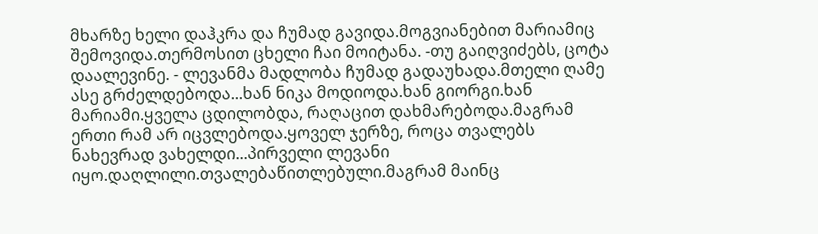მხარზე ხელი დაჰკრა და ჩუმად გავიდა.მოგვიანებით მარიამიც შემოვიდა.თერმოსით ცხელი ჩაი მოიტანა. -თუ გაიღვიძებს, ცოტა დაალევინე. - ლევანმა მადლობა ჩუმად გადაუხადა.მთელი ღამე ასე გრძელდებოდა...ხან ნიკა მოდიოდა.ხან გიორგი.ხან მარიამი.ყველა ცდილობდა, რაღაცით დახმარებოდა.მაგრამ ერთი რამ არ იცვლებოდა.ყოველ ჯერზე, როცა თვალებს ნახევრად ვახელდი...პირველი ლევანი იყო.დაღლილი.თვალებაწითლებული.მაგრამ მაინც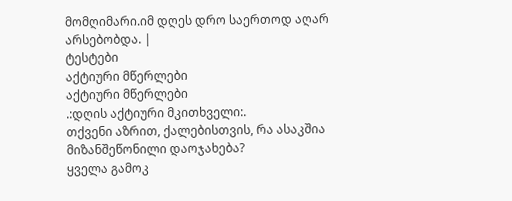მომღიმარი.იმ დღეს დრო საერთოდ აღარ არსებობდა. |
ტესტები
აქტიური მწერლები
აქტიური მწერლები
.:დღის აქტიური მკითხველი:.
თქვენი აზრით, ქალებისთვის, რა ასაკშია მიზანშეწონილი დაოჯახება?
ყველა გამოკ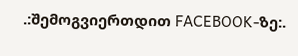.:შემოგვიერთდით FACEBOOK-ზე:.